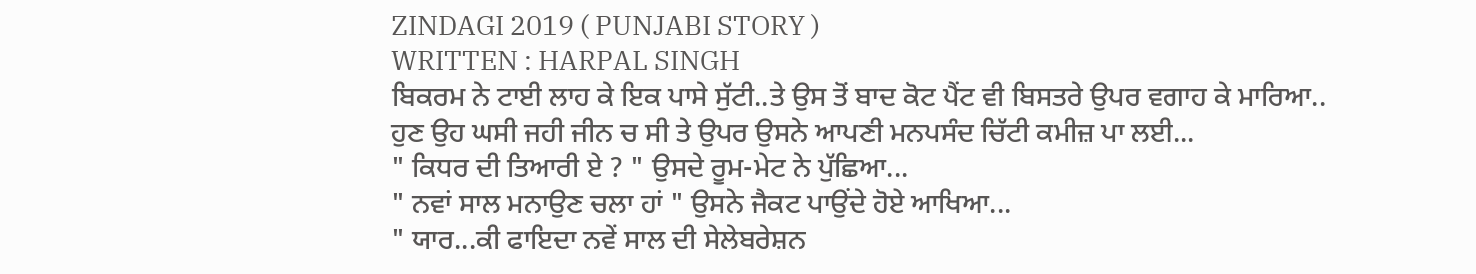ZINDAGI 2019 ( PUNJABI STORY )
WRITTEN : HARPAL SINGH
ਬਿਕਰਮ ਨੇ ਟਾਈ ਲਾਹ ਕੇ ਇਕ ਪਾਸੇ ਸੁੱਟੀ..ਤੇ ਉਸ ਤੋਂ ਬਾਦ ਕੋਟ ਪੈਂਟ ਵੀ ਬਿਸਤਰੇ ਉਪਰ ਵਗਾਹ ਕੇ ਮਾਰਿਆ..
ਹੁਣ ਉਹ ਘਸੀ ਜਹੀ ਜੀਨ ਚ ਸੀ ਤੇ ਉਪਰ ਉਸਨੇ ਆਪਣੀ ਮਨਪਸੰਦ ਚਿੱਟੀ ਕਮੀਜ਼ ਪਾ ਲਈ...
" ਕਿਧਰ ਦੀ ਤਿਆਰੀ ਏ ? " ਉਸਦੇ ਰੂਮ-ਮੇਟ ਨੇ ਪੁੱਛਿਆ...
" ਨਵਾਂ ਸਾਲ ਮਨਾਉਣ ਚਲਾ ਹਾਂ " ਉਸਨੇ ਜੈਕਟ ਪਾਉਂਦੇ ਹੋਏ ਆਖਿਆ...
" ਯਾਰ...ਕੀ ਫਾਇਦਾ ਨਵੇਂ ਸਾਲ ਦੀ ਸੇਲੇਬਰੇਸ਼ਨ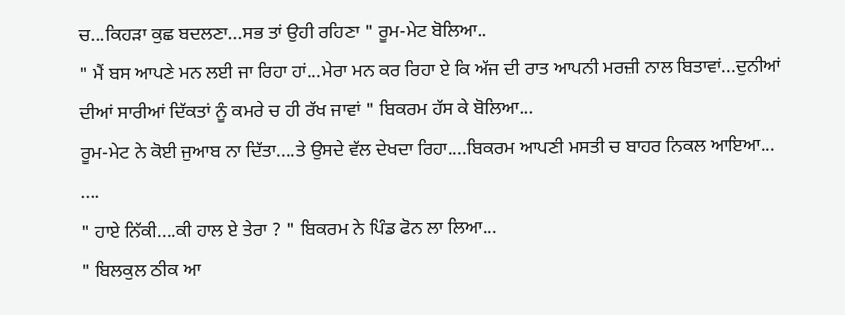ਚ...ਕਿਹੜਾ ਕੁਛ ਬਦਲਣਾ...ਸਭ ਤਾਂ ਉਹੀ ਰਹਿਣਾ " ਰੂਮ-ਮੇਟ ਬੋਲਿਆ..
" ਮੈਂ ਬਸ ਆਪਣੇ ਮਨ ਲਈ ਜਾ ਰਿਹਾ ਹਾਂ...ਮੇਰਾ ਮਨ ਕਰ ਰਿਹਾ ਏ ਕਿ ਅੱਜ ਦੀ ਰਾਤ ਆਪਨੀ ਮਰਜ਼ੀ ਨਾਲ ਬਿਤਾਵਾਂ...ਦੁਨੀਆਂ ਦੀਆਂ ਸਾਰੀਆਂ ਦਿੱਕਤਾਂ ਨੂੰ ਕਮਰੇ ਚ ਹੀ ਰੱਖ ਜਾਵਾਂ " ਬਿਕਰਮ ਹੱਸ ਕੇ ਬੋਲਿਆ...
ਰੂਮ-ਮੇਟ ਨੇ ਕੋਈ ਜੁਆਬ ਨਾ ਦਿੱਤਾ....ਤੇ ਉਸਦੇ ਵੱਲ ਦੇਖਦਾ ਰਿਹਾ....ਬਿਕਰਮ ਆਪਣੀ ਮਸਤੀ ਚ ਬਾਹਰ ਨਿਕਲ ਆਇਆ...
....
" ਹਾਏ ਨਿੱਕੀ....ਕੀ ਹਾਲ ਏ ਤੇਰਾ ? " ਬਿਕਰਮ ਨੇ ਪਿੰਡ ਫੋਨ ਲਾ ਲਿਆ...
" ਬਿਲਕੁਲ ਠੀਕ ਆ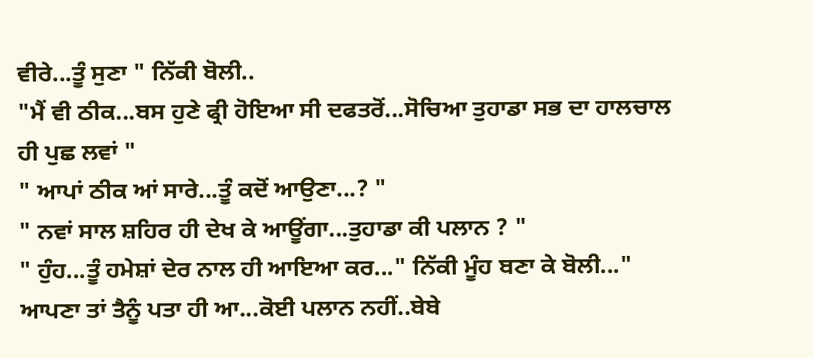ਵੀਰੇ...ਤੂੰ ਸੁਣਾ " ਨਿੱਕੀ ਬੋਲੀ..
"ਮੈਂ ਵੀ ਠੀਕ...ਬਸ ਹੁਣੇ ਫ੍ਰੀ ਹੋਇਆ ਸੀ ਦਫਤਰੋਂ...ਸੋਚਿਆ ਤੁਹਾਡਾ ਸਭ ਦਾ ਹਾਲਚਾਲ ਹੀ ਪੁਛ ਲਵਾਂ "
" ਆਪਾਂ ਠੀਕ ਆਂ ਸਾਰੇ...ਤੂੰ ਕਦੋਂ ਆਉਣਾ...? "
" ਨਵਾਂ ਸਾਲ ਸ਼ਹਿਰ ਹੀ ਦੇਖ ਕੇ ਆਊਂਗਾ...ਤੁਹਾਡਾ ਕੀ ਪਲਾਨ ? "
" ਹੁੰਹ...ਤੂੰ ਹਮੇਸ਼ਾਂ ਦੇਰ ਨਾਲ ਹੀ ਆਇਆ ਕਰ..." ਨਿੱਕੀ ਮੂੰਹ ਬਣਾ ਕੇ ਬੋਲੀ..." ਆਪਣਾ ਤਾਂ ਤੈਨੂੰ ਪਤਾ ਹੀ ਆ...ਕੋਈ ਪਲਾਨ ਨਹੀਂ..ਬੇਬੇ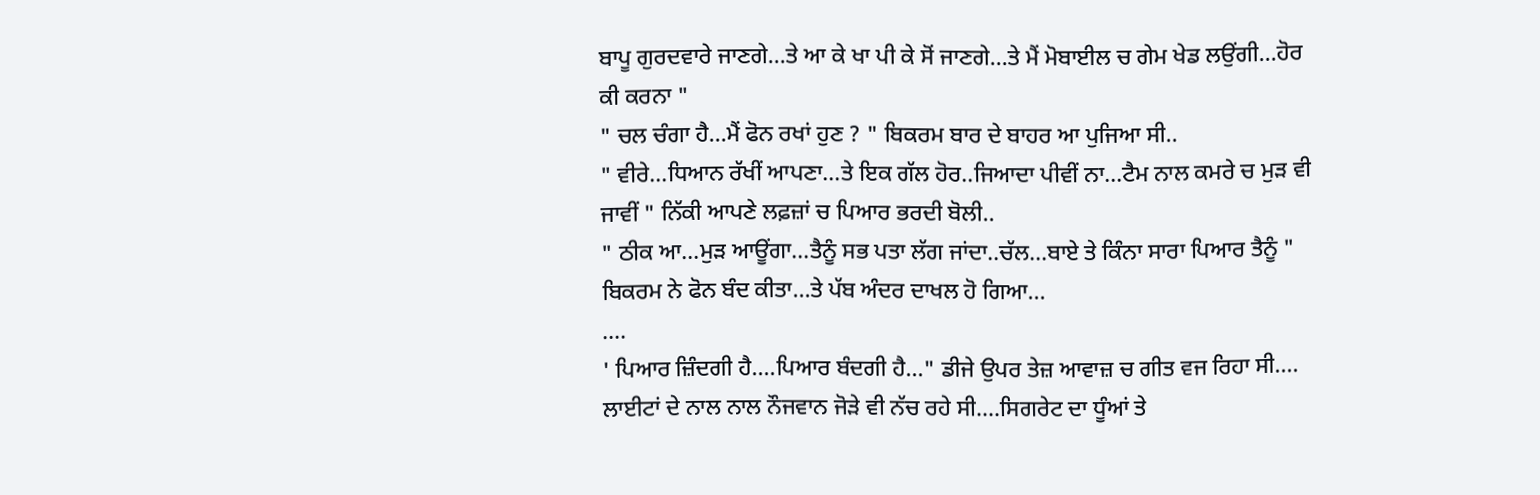ਬਾਪੂ ਗੁਰਦਵਾਰੇ ਜਾਣਗੇ...ਤੇ ਆ ਕੇ ਖਾ ਪੀ ਕੇ ਸੋਂ ਜਾਣਗੇ...ਤੇ ਮੈਂ ਮੋਬਾਈਲ ਚ ਗੇਮ ਖੇਡ ਲਉਂਗੀ...ਹੋਰ ਕੀ ਕਰਨਾ "
" ਚਲ ਚੰਗਾ ਹੈ...ਮੈਂ ਫੋਨ ਰਖਾਂ ਹੁਣ ? " ਬਿਕਰਮ ਬਾਰ ਦੇ ਬਾਹਰ ਆ ਪੁਜਿਆ ਸੀ..
" ਵੀਰੇ...ਧਿਆਨ ਰੱਖੀਂ ਆਪਣਾ...ਤੇ ਇਕ ਗੱਲ ਹੋਰ..ਜਿਆਦਾ ਪੀਵੀਂ ਨਾ...ਟੈਮ ਨਾਲ ਕਮਰੇ ਚ ਮੁੜ ਵੀ ਜਾਵੀਂ " ਨਿੱਕੀ ਆਪਣੇ ਲਫ਼ਜ਼ਾਂ ਚ ਪਿਆਰ ਭਰਦੀ ਬੋਲੀ..
" ਠੀਕ ਆ...ਮੁੜ ਆਊਂਗਾ...ਤੈਨੂੰ ਸਭ ਪਤਾ ਲੱਗ ਜਾਂਦਾ..ਚੱਲ...ਬਾਏ ਤੇ ਕਿੰਨਾ ਸਾਰਾ ਪਿਆਰ ਤੈਨੂੰ "
ਬਿਕਰਮ ਨੇ ਫੋਨ ਬੰਦ ਕੀਤਾ...ਤੇ ਪੱਬ ਅੰਦਰ ਦਾਖਲ ਹੋ ਗਿਆ...
....
' ਪਿਆਰ ਜ਼ਿੰਦਗੀ ਹੈ....ਪਿਆਰ ਬੰਦਗੀ ਹੈ..." ਡੀਜੇ ਉਪਰ ਤੇਜ਼ ਆਵਾਜ਼ ਚ ਗੀਤ ਵਜ ਰਿਹਾ ਸੀ....
ਲਾਈਟਾਂ ਦੇ ਨਾਲ ਨਾਲ ਨੌਜਵਾਨ ਜੋਡ਼ੇ ਵੀ ਨੱਚ ਰਹੇ ਸੀ....ਸਿਗਰੇਟ ਦਾ ਧੂੰਆਂ ਤੇ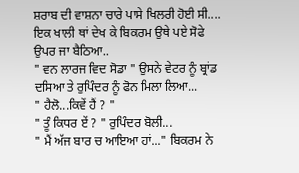ਸ਼ਰਾਬ ਦੀ ਵਾਸ਼ਨਾ ਚਾਰੇ ਪਾਸੇ ਖਿਲਰੀ ਹੋਈ ਸੀ....
ਇਕ ਖਾਲੀ ਥਾਂ ਦੇਖ ਕੇ ਬਿਕਰਮ ਉਥੇ ਪਏ ਸੋਫੇ ਉਪਰ ਜਾ ਬੈਠਿਆ..
" ਵਨ ਲਾਰਜ ਵਿਦ ਸੋਡਾ " ਉਸਨੇ ਵੇਟਰ ਨੂੰ ਬ੍ਰਾਂਡ ਦਸਿਆ ਤੇ ਰੁਪਿੰਦਰ ਨੂੰ ਫੋਨ ਮਿਲਾ ਲਿਆ...
" ਹੈਲੋ...ਕਿਵੇਂ ਹੈਂ ? "
" ਤੂੰ ਕਿਧਰ ਏਂ ? " ਰੁਪਿੰਦਰ ਬੋਲੀ...
" ਮੈਂ ਅੱਜ ਬਾਰ ਚ ਆਇਆ ਹਾਂ..." ਬਿਕਰਮ ਨੇ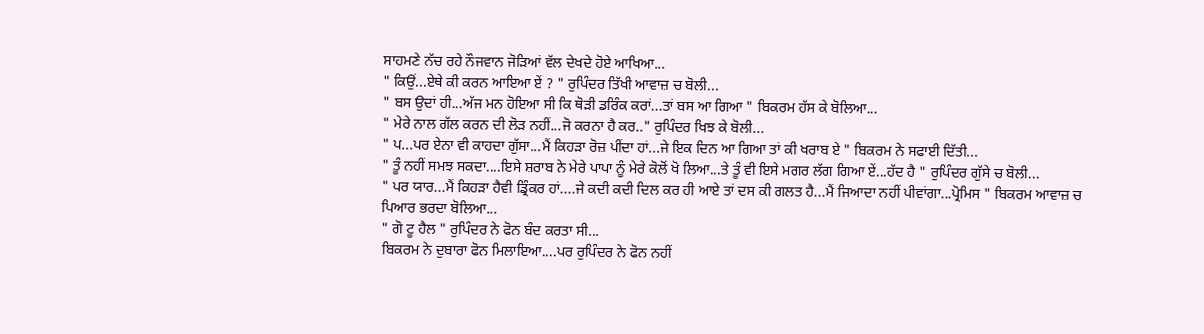ਸਾਹਮਣੇ ਨੱਚ ਰਹੇ ਨੌਜਵਾਨ ਜੋੜਿਆਂ ਵੱਲ ਦੇਖਦੇ ਹੋਏ ਆਖਿਆ...
" ਕਿਉਂ...ਏਥੇ ਕੀ ਕਰਨ ਆਇਆ ਏਂ ? " ਰੁਪਿੰਦਰ ਤਿੱਖੀ ਆਵਾਜ਼ ਚ ਬੋਲੀ...
" ਬਸ ਉਦਾਂ ਹੀ...ਅੱਜ ਮਨ ਹੋਇਆ ਸੀ ਕਿ ਥੋੜੀ ਡਰਿੰਕ ਕਰਾਂ...ਤਾਂ ਬਸ ਆ ਗਿਆ " ਬਿਕਰਮ ਹੱਸ ਕੇ ਬੋਲਿਆ...
" ਮੇਰੇ ਨਾਲ ਗੱਲ ਕਰਨ ਦੀ ਲੋੜ ਨਹੀਂ...ਜੋ ਕਰਨਾ ਹੈ ਕਰ.." ਰੁਪਿੰਦਰ ਖਿਝ ਕੇ ਬੋਲੀ...
" ਪ...ਪਰ ਏਨਾ ਵੀ ਕਾਹਦਾ ਗੁੱਸਾ...ਮੈਂ ਕਿਹੜਾ ਰੋਜ਼ ਪੀਂਦਾ ਹਾਂ...ਜੇ ਇਕ ਦਿਨ ਆ ਗਿਆ ਤਾਂ ਕੀ ਖਰਾਬ ਏ " ਬਿਕਰਮ ਨੇ ਸਫਾਈ ਦਿੱਤੀ...
" ਤੂੰ ਨਹੀਂ ਸਮਝ ਸਕਦਾ....ਇਸੇ ਸ਼ਰਾਬ ਨੇ ਮੇਰੇ ਪਾਪਾ ਨੂੰ ਮੇਰੇ ਕੋਲੋਂ ਖੋ ਲਿਆ...ਤੇ ਤੂੰ ਵੀ ਇਸੇ ਮਗਰ ਲੱਗ ਗਿਆ ਏਂ...ਹੱਦ ਹੈ " ਰੁਪਿੰਦਰ ਗੁੱਸੇ ਚ ਬੋਲੀ...
" ਪਰ ਯਾਰ...ਮੈਂ ਕਿਹੜਾ ਹੈਵੀ ਡ੍ਰਿੰਕਰ ਹਾਂ....ਜੇ ਕਦੀ ਕਦੀ ਦਿਲ ਕਰ ਹੀ ਆਏ ਤਾਂ ਦਸ ਕੀ ਗਲਤ ਹੈ...ਮੈਂ ਜਿਆਦਾ ਨਹੀਂ ਪੀਵਾਂਗਾ...ਪ੍ਰੋਮਿਸ " ਬਿਕਰਮ ਆਵਾਜ਼ ਚ ਪਿਆਰ ਭਰਦਾ ਬੋਲਿਆ...
" ਗੋ ਟੂ ਹੈਲ " ਰੁਪਿੰਦਰ ਨੇ ਫੋਨ ਬੰਦ ਕਰਤਾ ਸੀ...
ਬਿਕਰਮ ਨੇ ਦੁਬਾਰਾ ਫੋਨ ਮਿਲਾਇਆ....ਪਰ ਰੁਪਿੰਦਰ ਨੇ ਫੋਨ ਨਹੀਂ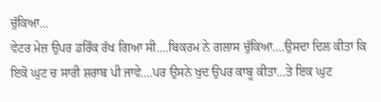ਚੁੱਕਿਆ...
ਵੇਟਰ ਮੇਜ਼ ਉਪਰ ਡਰਿੰਕ ਰੱਖ ਗਿਆ ਸੀ....ਬਿਕਰਮ ਨੇ ਗਲਾਸ ਚੁੱਕਿਆ....ਉਸਦਾ ਦਿਲ ਕੀਤਾ ਕਿ ਇਕੋ ਘੁਟ ਚ ਸਾਰੀ ਸ਼ਰਾਬ ਪੀ ਜਾਵੇ....ਪਰ ਉਸਨੇ ਖੁਦ ਉਪਰ ਕਾਬੂ ਕੀਤਾ...ਤੇ ਇਕ ਘੁਟ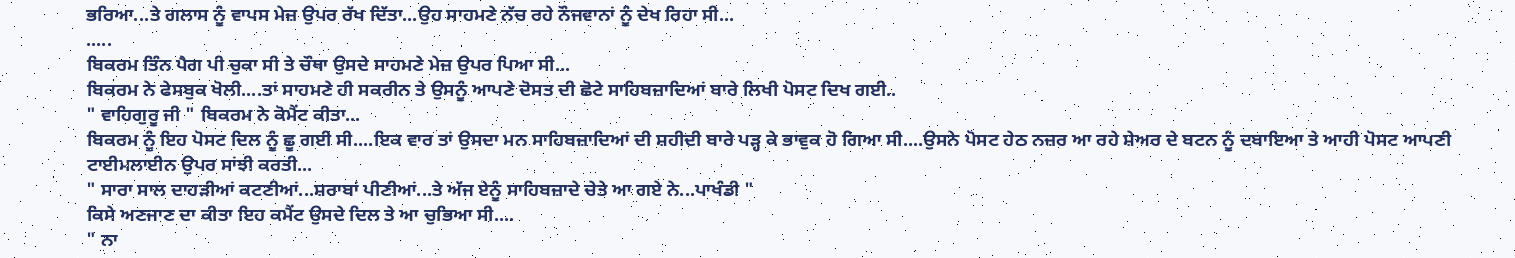ਭਰਿਆ...ਤੇ ਗਲਾਸ ਨੂੰ ਵਾਪਸ ਮੇਜ਼ ਉਪਰ ਰੱਖ ਦਿੱਤਾ...ਉਹ ਸਾਹਮਣੇ ਨੱਚ ਰਹੇ ਨੌਜਵਾਨਾਂ ਨੂੰ ਦੇਖ ਰਿਹਾ ਸੀ...
.....
ਬਿਕਰਮ ਤਿੰਨ ਪੈਗ ਪੀ ਚੁਕਾ ਸੀ ਤੇ ਚੌਥਾ ਉਸਦੇ ਸਾਹਮਣੇ ਮੇਜ਼ ਉਪਰ ਪਿਆ ਸੀ...
ਬਿਕਰਮ ਨੇ ਫੇਸਬੁਕ ਖੋਲੀ....ਤਾਂ ਸਾਹਮਣੇ ਹੀ ਸਕਰੀਨ ਤੇ ਉਸਨੂੰ ਆਪਣੇ ਦੋਸਤ ਦੀ ਛੋਟੇ ਸਾਹਿਬਜ਼ਾਦਿਆਂ ਬਾਰੇ ਲਿਖੀ ਪੋਸਟ ਦਿਖ ਗਈ..
" ਵਾਹਿਗੁਰੂ ਜੀ " ਬਿਕਰਮ ਨੇ ਕੋਮੈਂਟ ਕੀਤਾ...
ਬਿਕਰਮ ਨੂੰ ਇਹ ਪੋਸਟ ਦਿਲ ਨੂੰ ਛੂ ਗਈ ਸੀ....ਇਕ ਵਾਰ ਤਾਂ ਉਸਦਾ ਮਨ ਸਾਹਿਬਜ਼ਾਦਿਆਂ ਦੀ ਸ਼ਹੀਦੀ ਬਾਰੇ ਪੜ੍ਹ ਕੇ ਭਾਵੁਕ ਹੋ ਗਿਆ ਸੀ....ਉਸਨੇ ਪੋਸਟ ਹੇਠ ਨਜ਼ਰ ਆ ਰਹੇ ਸ਼ੇਅਰ ਦੇ ਬਟਨ ਨੂੰ ਦਬਾਇਆ ਤੇ ਆਹੀ ਪੋਸਟ ਆਪਣੀ ਟਾਈਮਲਾਈਨ ਉਪਰ ਸਾਂਝੀ ਕਰਤੀ...
" ਸਾਰਾ ਸਾਲ ਦਾਹੜੀਆਂ ਕਟਣੀਆਂ...ਸ਼ਰਾਬਾਂ ਪੀਣੀਆਂ...ਤੇ ਅੱਜ ਏਨੂੰ ਸਾਹਿਬਜ਼ਾਦੇ ਚੇਤੇ ਆ ਗਏ ਨੇ...ਪਾਖੰਡੀ "
ਕਿਸੇ ਅਣਜਾਣ ਦਾ ਕੀਤਾ ਇਹ ਕਮੈਂਟ ਉਸਦੇ ਦਿਲ ਤੇ ਆ ਚੁਭਿਆ ਸੀ....
" ਨਾ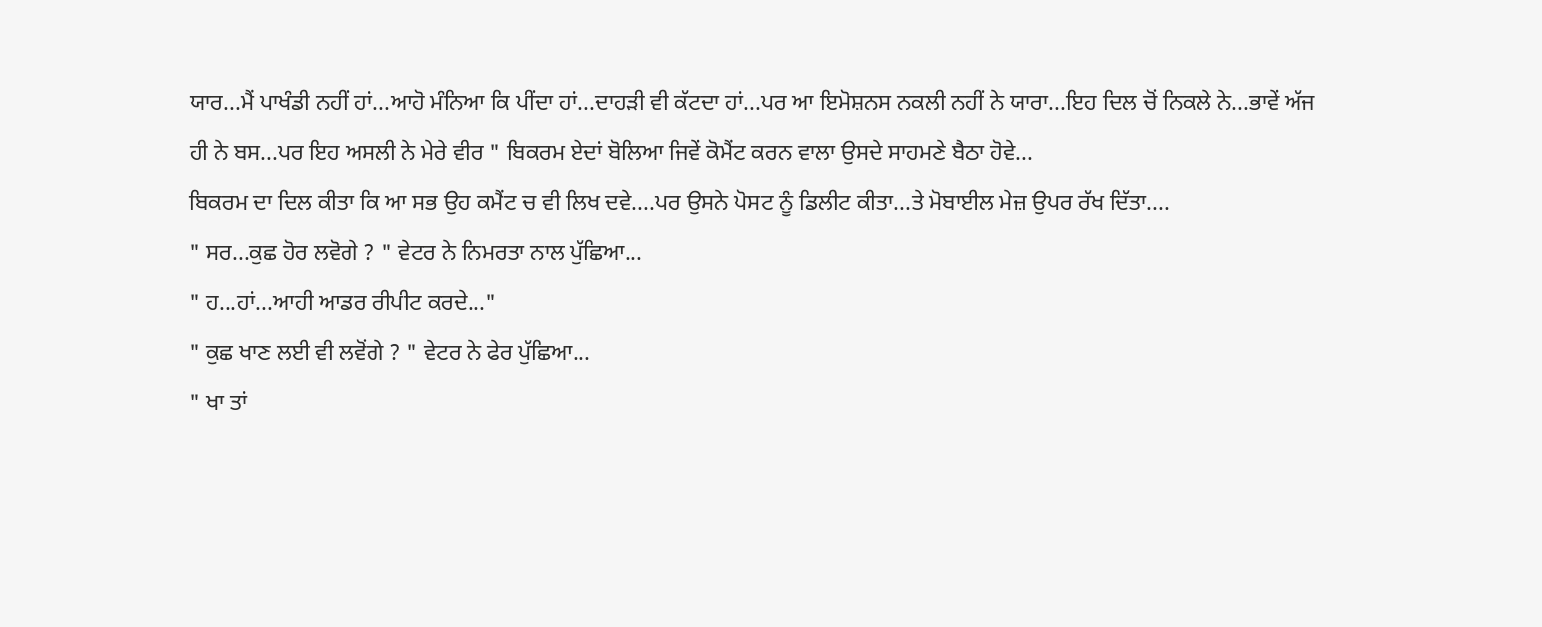ਯਾਰ...ਮੈਂ ਪਾਖੰਡੀ ਨਹੀਂ ਹਾਂ...ਆਹੋ ਮੰਨਿਆ ਕਿ ਪੀਂਦਾ ਹਾਂ...ਦਾਹੜੀ ਵੀ ਕੱਟਦਾ ਹਾਂ...ਪਰ ਆ ਇਮੋਸ਼ਨਸ ਨਕਲੀ ਨਹੀਂ ਨੇ ਯਾਰਾ...ਇਹ ਦਿਲ ਚੋਂ ਨਿਕਲੇ ਨੇ...ਭਾਵੇਂ ਅੱਜ ਹੀ ਨੇ ਬਸ...ਪਰ ਇਹ ਅਸਲੀ ਨੇ ਮੇਰੇ ਵੀਰ " ਬਿਕਰਮ ਏਦਾਂ ਬੋਲਿਆ ਜਿਵੇਂ ਕੋਮੈਂਟ ਕਰਨ ਵਾਲਾ ਉਸਦੇ ਸਾਹਮਣੇ ਬੈਠਾ ਹੋਵੇ...
ਬਿਕਰਮ ਦਾ ਦਿਲ ਕੀਤਾ ਕਿ ਆ ਸਭ ਉਹ ਕਮੈਂਟ ਚ ਵੀ ਲਿਖ ਦਵੇ....ਪਰ ਉਸਨੇ ਪੋਸਟ ਨੂੰ ਡਿਲੀਟ ਕੀਤਾ...ਤੇ ਮੋਬਾਈਲ ਮੇਜ਼ ਉਪਰ ਰੱਖ ਦਿੱਤਾ....
" ਸਰ...ਕੁਛ ਹੋਰ ਲਵੋਗੇ ? " ਵੇਟਰ ਨੇ ਨਿਮਰਤਾ ਨਾਲ ਪੁੱਛਿਆ...
" ਹ...ਹਾਂ...ਆਹੀ ਆਡਰ ਰੀਪੀਟ ਕਰਦੇ..."
" ਕੁਛ ਖਾਣ ਲਈ ਵੀ ਲਵੋਂਗੇ ? " ਵੇਟਰ ਨੇ ਫੇਰ ਪੁੱਛਿਆ...
" ਖਾ ਤਾਂ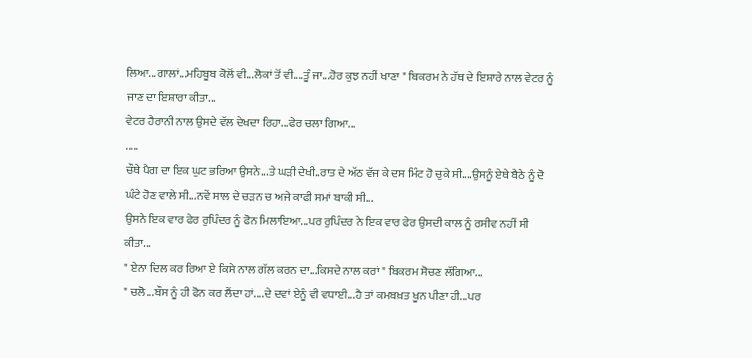ਲਿਆ...ਗਾਲਾਂ...ਮਹਿਬੂਬ ਕੋਲੋਂ ਵੀ...ਲੋਕਾਂ ਤੋਂ ਵੀ....ਤੂੰ ਜਾ...ਹੋਰ ਕੁਝ ਨਹੀਂ ਖਾਣਾ " ਬਿਕਰਮ ਨੇ ਹੱਥ ਦੇ ਇਸ਼ਾਰੇ ਨਾਲ ਵੇਟਰ ਨੂੰ ਜਾਣ ਦਾ ਇਸ਼ਾਰਾ ਕੀਤਾ...
ਵੇਟਰ ਹੈਰਾਨੀ ਨਾਲ ਉਸਦੇ ਵੱਲ ਦੇਖਦਾ ਰਿਹਾ...ਫੇਰ ਚਲਾ ਗਿਆ...
.....
ਚੌਥੇ ਪੈਗ ਦਾ ਇਕ ਘੁਟ ਭਰਿਆ ਉਸਨੇ...ਤੇ ਘੜੀ ਦੇਖੀ..ਰਾਤ ਦੇ ਅੱਠ ਵੱਜ ਕੇ ਦਸ ਮਿੰਟ ਹੋ ਚੁਕੇ ਸੀ....ਉਸਨੂੰ ਏਥੇ ਬੈਠੇ ਨੂੰ ਦੋ ਘੰਟੇ ਹੋਣ ਵਾਲੇ ਸੀ...ਨਵੇਂ ਸਾਲ ਦੇ ਚੜਨ ਚ ਅਜੇ ਕਾਫੀ ਸਮਾਂ ਬਾਕੀ ਸੀ...
ਉਸਨੇ ਇਕ ਵਾਰ ਫੇਰ ਰੁਪਿੰਦਰ ਨੂੰ ਫੋਨ ਮਿਲਾਇਆ...ਪਰ ਰੁਪਿੰਦਰ ਨੇ ਇਕ ਵਾਰ ਫੇਰ ਉਸਦੀ ਕਾਲ ਨੂੰ ਰਸੀਵ ਨਹੀਂ ਸੀ ਕੀਤਾ...
" ਏਨਾ ਦਿਲ ਕਰ ਰਿਆ ਏ ਕਿਸੇ ਨਾਲ ਗੱਲ ਕਰਨ ਦਾ...ਕਿਸਦੇ ਨਾਲ ਕਰਾਂ " ਬਿਕਰਮ ਸੋਚਣ ਲੱਗਿਆ...
" ਚਲੋ...ਬੌਸ ਨੂੰ ਹੀ ਫੋਨ ਕਰ ਲੈਂਦਾ ਹਾਂ....ਦੇ ਦਵਾਂ ਏਨੂੰ ਵੀ ਵਧਾਈ...ਹੈ ਤਾਂ ਕਮਬਖ਼ਤ ਖੂਨ ਪੀਣਾ ਹੀ...ਪਰ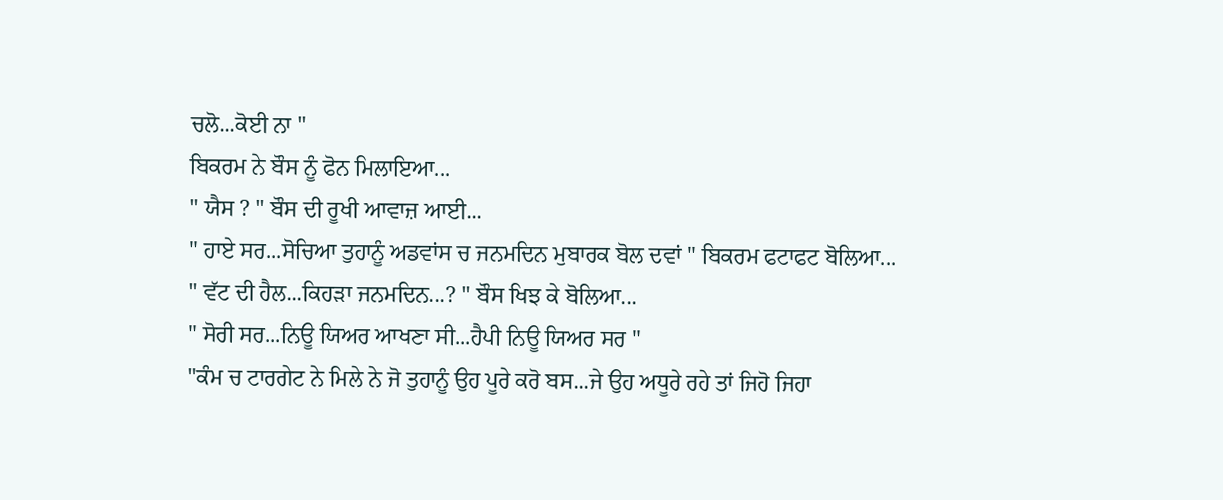ਚਲੋ...ਕੋਈ ਨਾ "
ਬਿਕਰਮ ਨੇ ਬੌਸ ਨੂੰ ਫੋਨ ਮਿਲਾਇਆ...
" ਯੈਸ ? " ਬੌਸ ਦੀ ਰੂਖੀ ਆਵਾਜ਼ ਆਈ...
" ਹਾਏ ਸਰ...ਸੋਚਿਆ ਤੁਹਾਨੂੰ ਅਡਵਾਂਸ ਚ ਜਨਮਦਿਨ ਮੁਬਾਰਕ ਬੋਲ ਦਵਾਂ " ਬਿਕਰਮ ਫਟਾਫਟ ਬੋਲਿਆ...
" ਵੱਟ ਦੀ ਹੈਲ...ਕਿਹੜਾ ਜਨਮਦਿਨ...? " ਬੌਸ ਖਿਝ ਕੇ ਬੋਲਿਆ...
" ਸੋਰੀ ਸਰ...ਨਿਊ ਯਿਅਰ ਆਖਣਾ ਸੀ...ਹੈਪੀ ਨਿਊ ਯਿਅਰ ਸਰ "
"ਕੰਮ ਚ ਟਾਰਗੇਟ ਨੇ ਮਿਲੇ ਨੇ ਜੋ ਤੁਹਾਨੂੰ ਉਹ ਪੂਰੇ ਕਰੋ ਬਸ...ਜੇ ਉਹ ਅਧੂਰੇ ਰਹੇ ਤਾਂ ਜਿਹੋ ਜਿਹਾ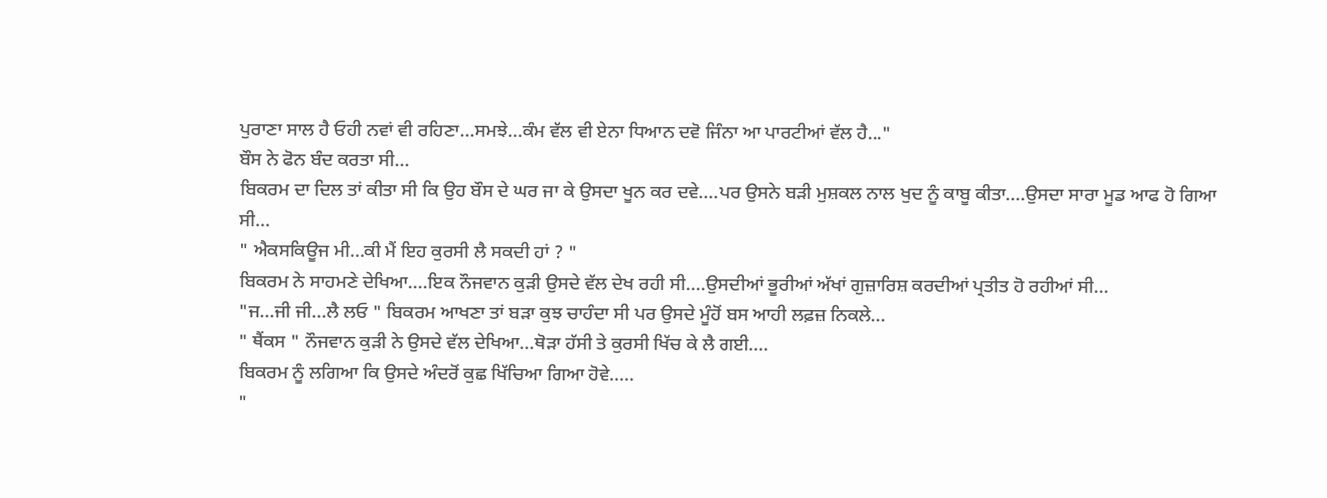ਪੁਰਾਣਾ ਸਾਲ ਹੈ ਓਹੀ ਨਵਾਂ ਵੀ ਰਹਿਣਾ...ਸਮਝੇ...ਕੰਮ ਵੱਲ ਵੀ ਏਨਾ ਧਿਆਨ ਦਵੋ ਜਿੰਨਾ ਆ ਪਾਰਟੀਆਂ ਵੱਲ ਹੈ..."
ਬੌਸ ਨੇ ਫੋਨ ਬੰਦ ਕਰਤਾ ਸੀ...
ਬਿਕਰਮ ਦਾ ਦਿਲ ਤਾਂ ਕੀਤਾ ਸੀ ਕਿ ਉਹ ਬੌਸ ਦੇ ਘਰ ਜਾ ਕੇ ਉਸਦਾ ਖੂਨ ਕਰ ਦਵੇ....ਪਰ ਉਸਨੇ ਬੜੀ ਮੁਸ਼ਕਲ ਨਾਲ ਖੁਦ ਨੂੰ ਕਾਬੂ ਕੀਤਾ....ਉਸਦਾ ਸਾਰਾ ਮੂਡ ਆਫ ਹੋ ਗਿਆ ਸੀ...
" ਐਕਸਕਿਊਜ ਮੀ...ਕੀ ਮੈਂ ਇਹ ਕੁਰਸੀ ਲੈ ਸਕਦੀ ਹਾਂ ? "
ਬਿਕਰਮ ਨੇ ਸਾਹਮਣੇ ਦੇਖਿਆ....ਇਕ ਨੌਜਵਾਨ ਕੁੜੀ ਉਸਦੇ ਵੱਲ ਦੇਖ ਰਹੀ ਸੀ....ਉਸਦੀਆਂ ਭੂਰੀਆਂ ਅੱਖਾਂ ਗੁਜ਼ਾਰਿਸ਼ ਕਰਦੀਆਂ ਪ੍ਰਤੀਤ ਹੋ ਰਹੀਆਂ ਸੀ...
"ਜ...ਜੀ ਜੀ...ਲੈ ਲਓ " ਬਿਕਰਮ ਆਖਣਾ ਤਾਂ ਬੜਾ ਕੁਝ ਚਾਹੰਦਾ ਸੀ ਪਰ ਉਸਦੇ ਮੂੰਹੋਂ ਬਸ ਆਹੀ ਲਫ਼ਜ਼ ਨਿਕਲੇ...
" ਥੈਂਕਸ " ਨੌਜਵਾਨ ਕੁੜੀ ਨੇ ਉਸਦੇ ਵੱਲ ਦੇਖਿਆ...ਥੋੜਾ ਹੱਸੀ ਤੇ ਕੁਰਸੀ ਖਿੱਚ ਕੇ ਲੈ ਗਈ....
ਬਿਕਰਮ ਨੂੰ ਲਗਿਆ ਕਿ ਉਸਦੇ ਅੰਦਰੋਂ ਕੁਛ ਖਿੱਚਿਆ ਗਿਆ ਹੋਵੇ.....
"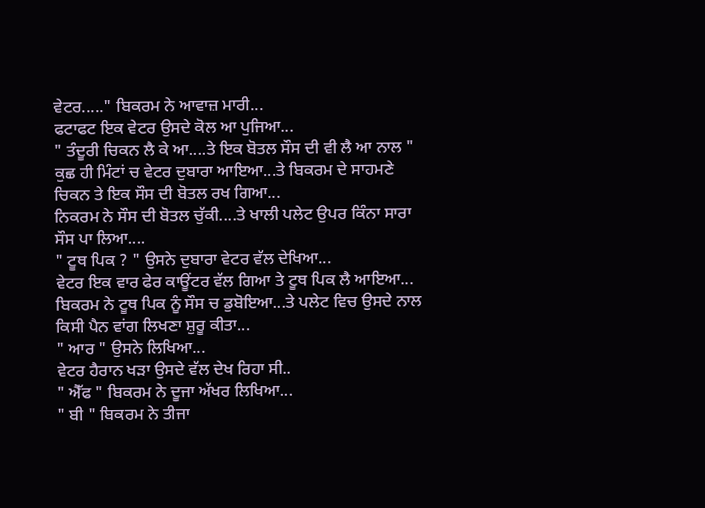ਵੇਟਰ....." ਬਿਕਰਮ ਨੇ ਆਵਾਜ਼ ਮਾਰੀ...
ਫਟਾਫਟ ਇਕ ਵੇਟਰ ਉਸਦੇ ਕੋਲ ਆ ਪੁਜਿਆ...
" ਤੰਦੂਰੀ ਚਿਕਨ ਲੈ ਕੇ ਆ....ਤੇ ਇਕ ਬੋਤਲ ਸੌਸ ਦੀ ਵੀ ਲੈ ਆ ਨਾਲ "
ਕੁਛ ਹੀ ਮਿੰਟਾਂ ਚ ਵੇਟਰ ਦੁਬਾਰਾ ਆਇਆ...ਤੇ ਬਿਕਰਮ ਦੇ ਸਾਹਮਣੇ ਚਿਕਨ ਤੇ ਇਕ ਸੌਸ ਦੀ ਬੋਤਲ ਰਖ ਗਿਆ...
ਨਿਕਰਮ ਨੇ ਸੌਸ ਦੀ ਬੋਤਲ ਚੁੱਕੀ....ਤੇ ਖਾਲੀ ਪਲੇਟ ਉਪਰ ਕਿੰਨਾ ਸਾਰਾ ਸੌਸ ਪਾ ਲਿਆ....
" ਟੂਥ ਪਿਕ ? " ਉਸਨੇ ਦੁਬਾਰਾ ਵੇਟਰ ਵੱਲ ਦੇਖਿਆ...
ਵੇਟਰ ਇਕ ਵਾਰ ਫੇਰ ਕਾਊਂਟਰ ਵੱਲ ਗਿਆ ਤੇ ਟੂਥ ਪਿਕ ਲੈ ਆਇਆ...
ਬਿਕਰਮ ਨੇ ਟੂਥ ਪਿਕ ਨੂੰ ਸੌਸ ਚ ਡੁਬੋਇਆ...ਤੇ ਪਲੇਟ ਵਿਚ ਉਸਦੇ ਨਾਲ ਕਿਸੀ ਪੈਨ ਵਾਂਗ ਲਿਖਣਾ ਸ਼ੁਰੂ ਕੀਤਾ...
" ਆਰ " ਉਸਨੇ ਲਿਖਿਆ...
ਵੇਟਰ ਹੈਰਾਨ ਖੜਾ ਉਸਦੇ ਵੱਲ ਦੇਖ ਰਿਹਾ ਸੀ..
" ਐੱਫ " ਬਿਕਰਮ ਨੇ ਦੂਜਾ ਅੱਖਰ ਲਿਖਿਆ...
" ਬੀ " ਬਿਕਰਮ ਨੇ ਤੀਜਾ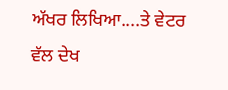ਅੱਖਰ ਲਿਖਿਆ....ਤੇ ਵੇਟਰ ਵੱਲ ਦੇਖ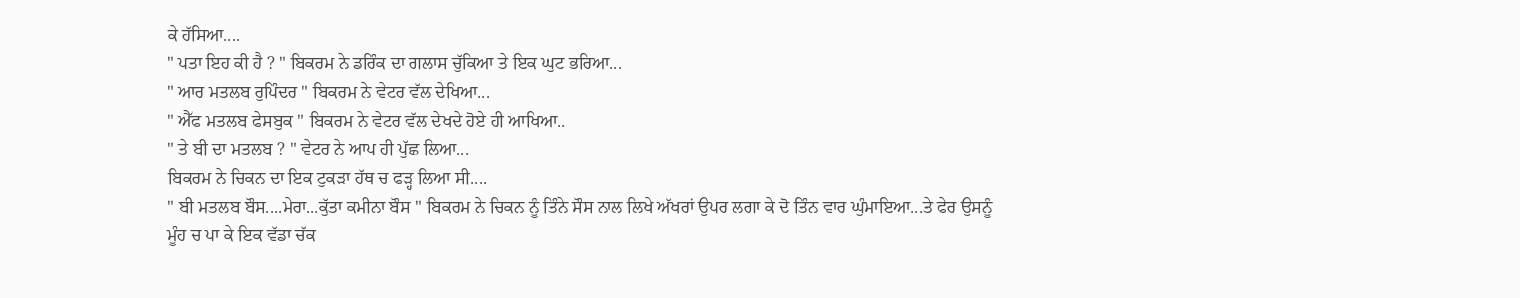ਕੇ ਹੱਸਿਆ....
" ਪਤਾ ਇਹ ਕੀ ਹੈ ? " ਬਿਕਰਮ ਨੇ ਡਰਿੰਕ ਦਾ ਗਲਾਸ ਚੁੱਕਿਆ ਤੇ ਇਕ ਘੁਟ ਭਰਿਆ...
" ਆਰ ਮਤਲਬ ਰੁਪਿੰਦਰ " ਬਿਕਰਮ ਨੇ ਵੇਟਰ ਵੱਲ ਦੇਖਿਆ...
" ਐੱਫ ਮਤਲਬ ਫੇਸਬੁਕ " ਬਿਕਰਮ ਨੇ ਵੇਟਰ ਵੱਲ ਦੇਖਦੇ ਹੋਏ ਹੀ ਆਖਿਆ..
" ਤੇ ਬੀ ਦਾ ਮਤਲਬ ? " ਵੇਟਰ ਨੇ ਆਪ ਹੀ ਪੁੱਛ ਲਿਆ...
ਬਿਕਰਮ ਨੇ ਚਿਕਨ ਦਾ ਇਕ ਟੁਕੜਾ ਹੱਥ ਚ ਫੜ੍ਹ ਲਿਆ ਸੀ....
" ਬੀ ਮਤਲਬ ਬੌਸ....ਮੇਰਾ...ਕੁੱਤਾ ਕਮੀਨਾ ਬੌਸ " ਬਿਕਰਮ ਨੇ ਚਿਕਨ ਨੂੰ ਤਿੰਨੇ ਸੌਸ ਨਾਲ ਲਿਖੇ ਅੱਖਰਾਂ ਉਪਰ ਲਗਾ ਕੇ ਦੋ ਤਿੰਨ ਵਾਰ ਘੁੰਮਾਇਆ...ਤੇ ਫੇਰ ਉਸਨੂੰ ਮੂੰਹ ਚ ਪਾ ਕੇ ਇਕ ਵੱਡਾ ਚੱਕ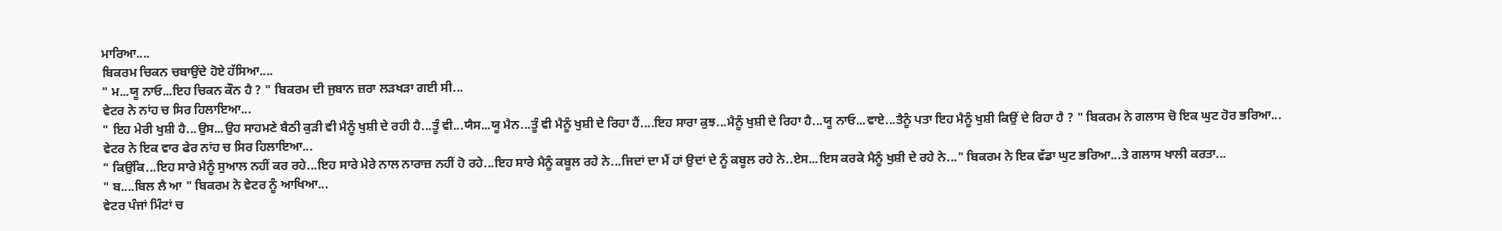ਮਾਰਿਆ....
ਬਿਕਰਮ ਚਿਕਨ ਚਬਾਉਂਦੇ ਹੋਏ ਹੱਸਿਆ....
" ਮ...ਯੂ ਨਾਓ...ਇਹ ਚਿਕਨ ਕੌਨ ਹੈ ? " ਬਿਕਰਮ ਦੀ ਜੁਬਾਨ ਜ਼ਰਾ ਲੜਖੜਾ ਗਈ ਸੀ...
ਵੇਟਰ ਨੇ ਨਾਂਹ ਚ ਸਿਰ ਹਿਲਾਇਆ...
" ਇਹ ਮੇਰੀ ਖੁਸ਼ੀ ਹੈ...ਉਸ...ਉਹ ਸਾਹਮਣੇ ਬੈਠੀ ਕੁੜੀ ਵੀ ਮੈਨੂੰ ਖੁਸ਼ੀ ਦੇ ਰਹੀ ਹੈ...ਤੂੰ ਵੀ...ਯੈਸ...ਯੂ ਮੈਨ...ਤੂੰ ਵੀ ਮੈਨੂੰ ਖੁਸ਼ੀ ਦੇ ਰਿਹਾ ਹੈਂ....ਇਹ ਸਾਰਾ ਕੁਝ...ਮੈਨੂੰ ਖੁਸ਼ੀ ਦੇ ਰਿਹਾ ਹੈ...ਯੂ ਨਾਓ...ਵਾਏ...ਤੈਨੂੰ ਪਤਾ ਇਹ ਮੈਨੂੰ ਖੁਸ਼ੀ ਕਿਉਂ ਦੇ ਰਿਹਾ ਹੈ ? " ਬਿਕਰਮ ਨੇ ਗਲਾਸ ਚੋ ਇਕ ਘੁਟ ਹੋਰ ਭਰਿਆ...
ਵੇਟਰ ਨੇ ਇਕ ਵਾਰ ਫੇਰ ਨਾਂਹ ਚ ਸਿਰ ਹਿਲਾਇਆ...
" ਕਿਉਂਕਿ...ਇਹ ਸਾਰੇ ਮੈਨੂੰ ਸੁਆਲ ਨਹੀਂ ਕਰ ਰਹੇ...ਇਹ ਸਾਰੇ ਮੇਰੇ ਨਾਲ ਨਾਰਾਜ਼ ਨਹੀਂ ਹੋ ਰਹੇ...ਇਹ ਸਾਰੇ ਮੈਨੂੰ ਕਬੂਲ ਰਹੇ ਨੇ...ਜਿਦਾਂ ਦਾ ਮੈਂ ਹਾਂ ਉਦਾਂ ਦੇ ਨੂੰ ਕਬੂਲ ਰਹੇ ਨੇ..ਏਸ...ਇਸ ਕਰਕੇ ਮੈਨੂੰ ਖੁਸ਼ੀ ਦੇ ਰਹੇ ਨੇ..." ਬਿਕਰਮ ਨੇ ਇਕ ਵੱਡਾ ਘੁਟ ਭਰਿਆ...ਤੇ ਗਲਾਸ ਖਾਲੀ ਕਰਤਾ...
" ਬ....ਬਿਲ ਲੈ ਆ " ਬਿਕਰਮ ਨੇ ਵੇਟਰ ਨੂੰ ਆਖਿਆ...
ਵੇਟਰ ਪੰਜਾਂ ਮਿੰਟਾਂ ਚ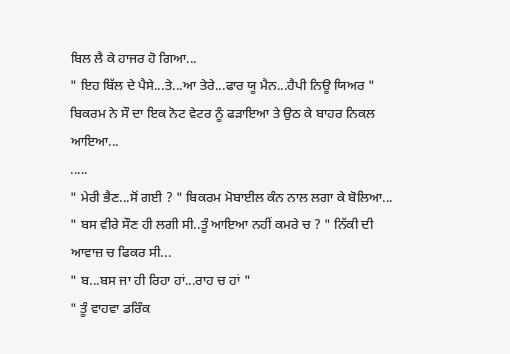ਬਿਲ ਲੈ ਕੇ ਹਾਜਰ ਹੋ ਗਿਆ...
" ਇਹ ਬਿੱਲ ਦੇ ਪੈਸੇ...ਤੇ...ਆ ਤੇਰੇ...ਫਾਰ ਯੂ ਮੈਨ...ਹੈਪੀ ਨਿਊ ਯਿਅਰ " ਬਿਕਰਮ ਨੇ ਸੌ ਦਾ ਇਕ ਨੋਟ ਵੇਟਰ ਨੂੰ ਫੜਾਇਆ ਤੇ ਉਠ ਕੇ ਬਾਹਰ ਨਿਕਲ ਆਇਆ...
.....
" ਮੇਰੀ ਭੈਣ...ਸੋਂ ਗਈ ? " ਬਿਕਰਮ ਮੋਬਾਈਲ ਕੰਨ ਨਾਲ ਲਗਾ ਕੇ ਬੋਲਿਆ...
" ਬਸ ਵੀਰੇ ਸੌਣ ਹੀ ਲਗੀ ਸੀ..ਤੂੰ ਆਇਆ ਨਹੀਂ ਕਮਰੇ ਚ ? " ਨਿੱਕੀ ਦੀ ਆਵਾਜ਼ ਚ ਫਿਕਰ ਸੀ...
" ਬ...ਬਸ ਜਾ ਹੀ ਰਿਹਾ ਹਾਂ...ਰਾਹ ਚ ਹਾਂ "
" ਤੂੰ ਵਾਹਵਾ ਡਰਿੰਕ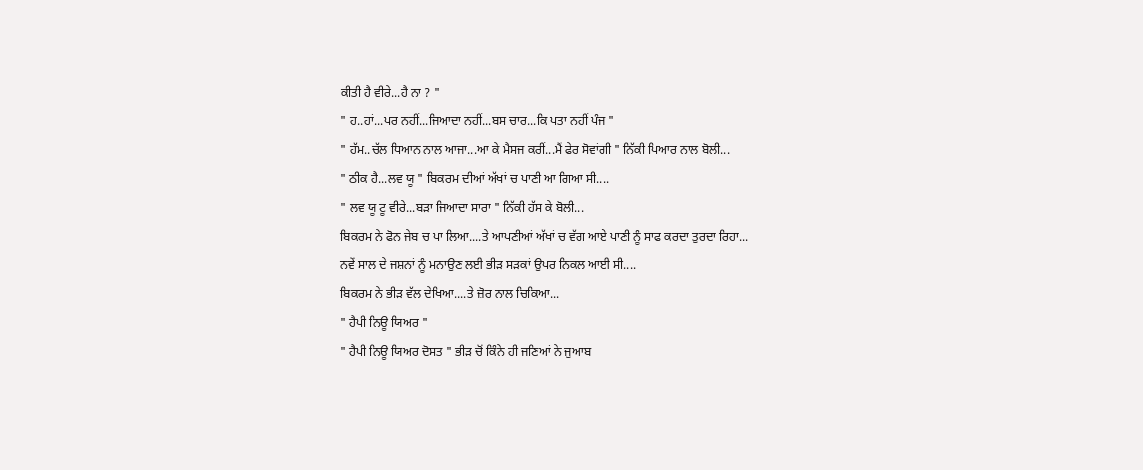ਕੀਤੀ ਹੈ ਵੀਰੇ...ਹੈ ਨਾ ? "
" ਹ..ਹਾਂ...ਪਰ ਨਹੀਂ...ਜਿਆਦਾ ਨਹੀਂ...ਬਸ ਚਾਰ...ਕਿ ਪਤਾ ਨਹੀਂ ਪੰਜ "
" ਹੱਮ..ਚੱਲ ਧਿਆਨ ਨਾਲ ਆਜਾ...ਆ ਕੇ ਮੈਸਜ ਕਰੀਂ...ਮੈਂ ਫੇਰ ਸੋਵਾਂਗੀ " ਨਿੱਕੀ ਪਿਆਰ ਨਾਲ ਬੋਲੀ...
" ਠੀਕ ਹੈ...ਲਵ ਯੂ " ਬਿਕਰਮ ਦੀਆਂ ਅੱਖਾਂ ਚ ਪਾਣੀ ਆ ਗਿਆ ਸੀ....
" ਲਵ ਯੂ ਟੂ ਵੀਰੇ...ਬੜਾ ਜਿਆਦਾ ਸਾਰਾ " ਨਿੱਕੀ ਹੱਸ ਕੇ ਬੋਲੀ...
ਬਿਕਰਮ ਨੇ ਫੋਨ ਜੇਬ ਚ ਪਾ ਲਿਆ....ਤੇ ਆਪਣੀਆਂ ਅੱਖਾਂ ਚ ਵੱਗ ਆਏ ਪਾਣੀ ਨੂੰ ਸਾਫ ਕਰਦਾ ਤੁਰਦਾ ਰਿਹਾ...
ਨਵੇਂ ਸਾਲ ਦੇ ਜਸ਼ਨਾਂ ਨੂੰ ਮਨਾਉਣ ਲਈ ਭੀੜ ਸੜਕਾਂ ਉਪਰ ਨਿਕਲ ਆਈ ਸੀ....
ਬਿਕਰਮ ਨੇ ਭੀੜ ਵੱਲ ਦੇਖਿਆ....ਤੇ ਜ਼ੋਰ ਨਾਲ ਚਿਕਿਆ...
" ਹੈਪੀ ਨਿਊ ਯਿਅਰ "
" ਹੈਪੀ ਨਿਊ ਯਿਅਰ ਦੋਸਤ " ਭੀੜ ਚੋਂ ਕਿੰਨੇ ਹੀ ਜਣਿਆਂ ਨੇ ਜੁਆਬ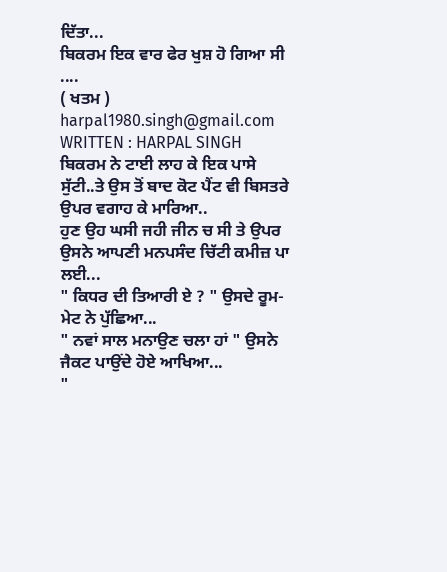ਦਿੱਤਾ...
ਬਿਕਰਮ ਇਕ ਵਾਰ ਫੇਰ ਖੁਸ਼ ਹੋ ਗਿਆ ਸੀ ....
( ਖਤਮ )
harpal1980.singh@gmail.com
WRITTEN : HARPAL SINGH
ਬਿਕਰਮ ਨੇ ਟਾਈ ਲਾਹ ਕੇ ਇਕ ਪਾਸੇ ਸੁੱਟੀ..ਤੇ ਉਸ ਤੋਂ ਬਾਦ ਕੋਟ ਪੈਂਟ ਵੀ ਬਿਸਤਰੇ ਉਪਰ ਵਗਾਹ ਕੇ ਮਾਰਿਆ..
ਹੁਣ ਉਹ ਘਸੀ ਜਹੀ ਜੀਨ ਚ ਸੀ ਤੇ ਉਪਰ ਉਸਨੇ ਆਪਣੀ ਮਨਪਸੰਦ ਚਿੱਟੀ ਕਮੀਜ਼ ਪਾ ਲਈ...
" ਕਿਧਰ ਦੀ ਤਿਆਰੀ ਏ ? " ਉਸਦੇ ਰੂਮ-ਮੇਟ ਨੇ ਪੁੱਛਿਆ...
" ਨਵਾਂ ਸਾਲ ਮਨਾਉਣ ਚਲਾ ਹਾਂ " ਉਸਨੇ ਜੈਕਟ ਪਾਉਂਦੇ ਹੋਏ ਆਖਿਆ...
"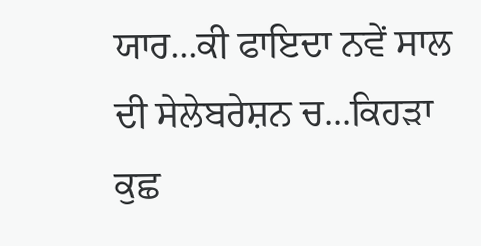ਯਾਰ...ਕੀ ਫਾਇਦਾ ਨਵੇਂ ਸਾਲ ਦੀ ਸੇਲੇਬਰੇਸ਼ਨ ਚ...ਕਿਹੜਾ ਕੁਛ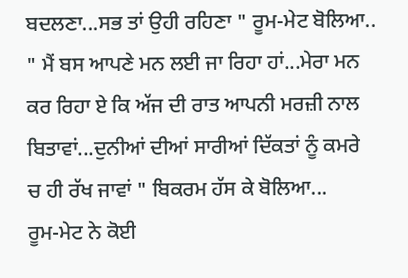ਬਦਲਣਾ...ਸਭ ਤਾਂ ਉਹੀ ਰਹਿਣਾ " ਰੂਮ-ਮੇਟ ਬੋਲਿਆ..
" ਮੈਂ ਬਸ ਆਪਣੇ ਮਨ ਲਈ ਜਾ ਰਿਹਾ ਹਾਂ...ਮੇਰਾ ਮਨ ਕਰ ਰਿਹਾ ਏ ਕਿ ਅੱਜ ਦੀ ਰਾਤ ਆਪਨੀ ਮਰਜ਼ੀ ਨਾਲ ਬਿਤਾਵਾਂ...ਦੁਨੀਆਂ ਦੀਆਂ ਸਾਰੀਆਂ ਦਿੱਕਤਾਂ ਨੂੰ ਕਮਰੇ ਚ ਹੀ ਰੱਖ ਜਾਵਾਂ " ਬਿਕਰਮ ਹੱਸ ਕੇ ਬੋਲਿਆ...
ਰੂਮ-ਮੇਟ ਨੇ ਕੋਈ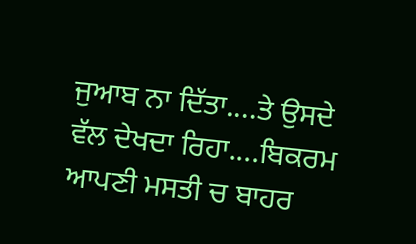ਜੁਆਬ ਨਾ ਦਿੱਤਾ....ਤੇ ਉਸਦੇ ਵੱਲ ਦੇਖਦਾ ਰਿਹਾ....ਬਿਕਰਮ ਆਪਣੀ ਮਸਤੀ ਚ ਬਾਹਰ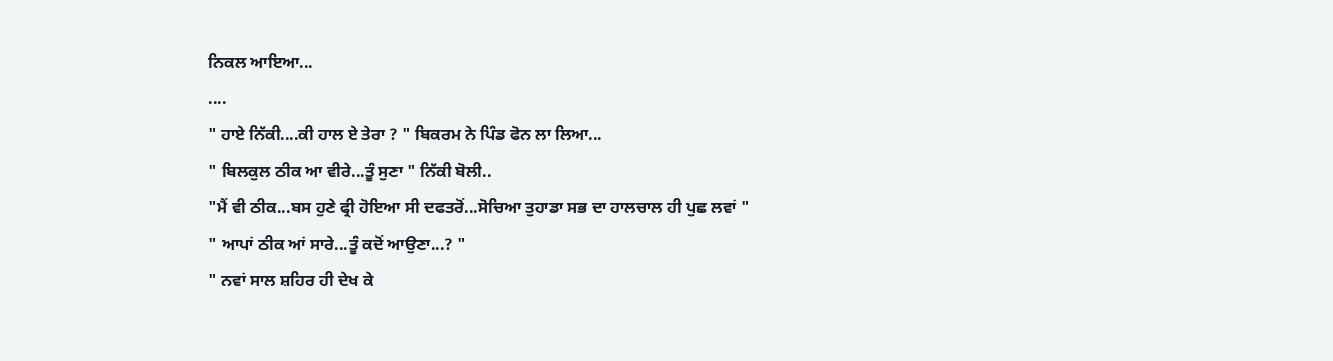ਨਿਕਲ ਆਇਆ...
....
" ਹਾਏ ਨਿੱਕੀ....ਕੀ ਹਾਲ ਏ ਤੇਰਾ ? " ਬਿਕਰਮ ਨੇ ਪਿੰਡ ਫੋਨ ਲਾ ਲਿਆ...
" ਬਿਲਕੁਲ ਠੀਕ ਆ ਵੀਰੇ...ਤੂੰ ਸੁਣਾ " ਨਿੱਕੀ ਬੋਲੀ..
"ਮੈਂ ਵੀ ਠੀਕ...ਬਸ ਹੁਣੇ ਫ੍ਰੀ ਹੋਇਆ ਸੀ ਦਫਤਰੋਂ...ਸੋਚਿਆ ਤੁਹਾਡਾ ਸਭ ਦਾ ਹਾਲਚਾਲ ਹੀ ਪੁਛ ਲਵਾਂ "
" ਆਪਾਂ ਠੀਕ ਆਂ ਸਾਰੇ...ਤੂੰ ਕਦੋਂ ਆਉਣਾ...? "
" ਨਵਾਂ ਸਾਲ ਸ਼ਹਿਰ ਹੀ ਦੇਖ ਕੇ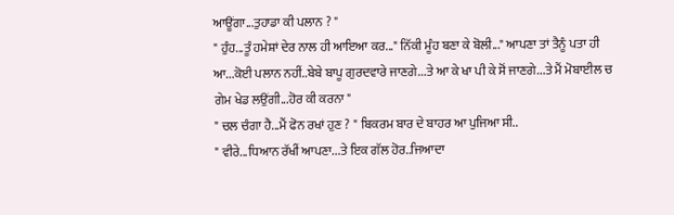ਆਊਂਗਾ...ਤੁਹਾਡਾ ਕੀ ਪਲਾਨ ? "
" ਹੁੰਹ...ਤੂੰ ਹਮੇਸ਼ਾਂ ਦੇਰ ਨਾਲ ਹੀ ਆਇਆ ਕਰ..." ਨਿੱਕੀ ਮੂੰਹ ਬਣਾ ਕੇ ਬੋਲੀ..." ਆਪਣਾ ਤਾਂ ਤੈਨੂੰ ਪਤਾ ਹੀ ਆ...ਕੋਈ ਪਲਾਨ ਨਹੀਂ..ਬੇਬੇ ਬਾਪੂ ਗੁਰਦਵਾਰੇ ਜਾਣਗੇ...ਤੇ ਆ ਕੇ ਖਾ ਪੀ ਕੇ ਸੋਂ ਜਾਣਗੇ...ਤੇ ਮੈਂ ਮੋਬਾਈਲ ਚ ਗੇਮ ਖੇਡ ਲਉਂਗੀ...ਹੋਰ ਕੀ ਕਰਨਾ "
" ਚਲ ਚੰਗਾ ਹੈ...ਮੈਂ ਫੋਨ ਰਖਾਂ ਹੁਣ ? " ਬਿਕਰਮ ਬਾਰ ਦੇ ਬਾਹਰ ਆ ਪੁਜਿਆ ਸੀ..
" ਵੀਰੇ...ਧਿਆਨ ਰੱਖੀਂ ਆਪਣਾ...ਤੇ ਇਕ ਗੱਲ ਹੋਰ..ਜਿਆਦਾ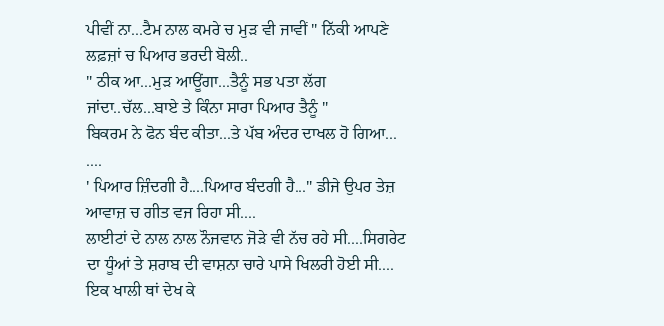ਪੀਵੀਂ ਨਾ...ਟੈਮ ਨਾਲ ਕਮਰੇ ਚ ਮੁੜ ਵੀ ਜਾਵੀਂ " ਨਿੱਕੀ ਆਪਣੇ ਲਫ਼ਜ਼ਾਂ ਚ ਪਿਆਰ ਭਰਦੀ ਬੋਲੀ..
" ਠੀਕ ਆ...ਮੁੜ ਆਊਂਗਾ...ਤੈਨੂੰ ਸਭ ਪਤਾ ਲੱਗ ਜਾਂਦਾ..ਚੱਲ...ਬਾਏ ਤੇ ਕਿੰਨਾ ਸਾਰਾ ਪਿਆਰ ਤੈਨੂੰ "
ਬਿਕਰਮ ਨੇ ਫੋਨ ਬੰਦ ਕੀਤਾ...ਤੇ ਪੱਬ ਅੰਦਰ ਦਾਖਲ ਹੋ ਗਿਆ...
....
' ਪਿਆਰ ਜ਼ਿੰਦਗੀ ਹੈ....ਪਿਆਰ ਬੰਦਗੀ ਹੈ..." ਡੀਜੇ ਉਪਰ ਤੇਜ਼ ਆਵਾਜ਼ ਚ ਗੀਤ ਵਜ ਰਿਹਾ ਸੀ....
ਲਾਈਟਾਂ ਦੇ ਨਾਲ ਨਾਲ ਨੌਜਵਾਨ ਜੋਡ਼ੇ ਵੀ ਨੱਚ ਰਹੇ ਸੀ....ਸਿਗਰੇਟ ਦਾ ਧੂੰਆਂ ਤੇ ਸ਼ਰਾਬ ਦੀ ਵਾਸ਼ਨਾ ਚਾਰੇ ਪਾਸੇ ਖਿਲਰੀ ਹੋਈ ਸੀ....
ਇਕ ਖਾਲੀ ਥਾਂ ਦੇਖ ਕੇ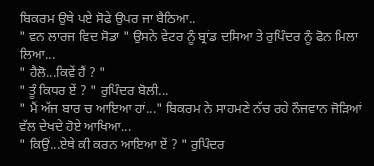ਬਿਕਰਮ ਉਥੇ ਪਏ ਸੋਫੇ ਉਪਰ ਜਾ ਬੈਠਿਆ..
" ਵਨ ਲਾਰਜ ਵਿਦ ਸੋਡਾ " ਉਸਨੇ ਵੇਟਰ ਨੂੰ ਬ੍ਰਾਂਡ ਦਸਿਆ ਤੇ ਰੁਪਿੰਦਰ ਨੂੰ ਫੋਨ ਮਿਲਾ ਲਿਆ...
" ਹੈਲੋ...ਕਿਵੇਂ ਹੈਂ ? "
" ਤੂੰ ਕਿਧਰ ਏਂ ? " ਰੁਪਿੰਦਰ ਬੋਲੀ...
" ਮੈਂ ਅੱਜ ਬਾਰ ਚ ਆਇਆ ਹਾਂ..." ਬਿਕਰਮ ਨੇ ਸਾਹਮਣੇ ਨੱਚ ਰਹੇ ਨੌਜਵਾਨ ਜੋੜਿਆਂ ਵੱਲ ਦੇਖਦੇ ਹੋਏ ਆਖਿਆ...
" ਕਿਉਂ...ਏਥੇ ਕੀ ਕਰਨ ਆਇਆ ਏਂ ? " ਰੁਪਿੰਦਰ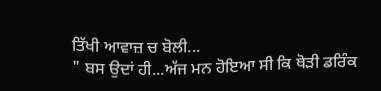ਤਿੱਖੀ ਆਵਾਜ਼ ਚ ਬੋਲੀ...
" ਬਸ ਉਦਾਂ ਹੀ...ਅੱਜ ਮਨ ਹੋਇਆ ਸੀ ਕਿ ਥੋੜੀ ਡਰਿੰਕ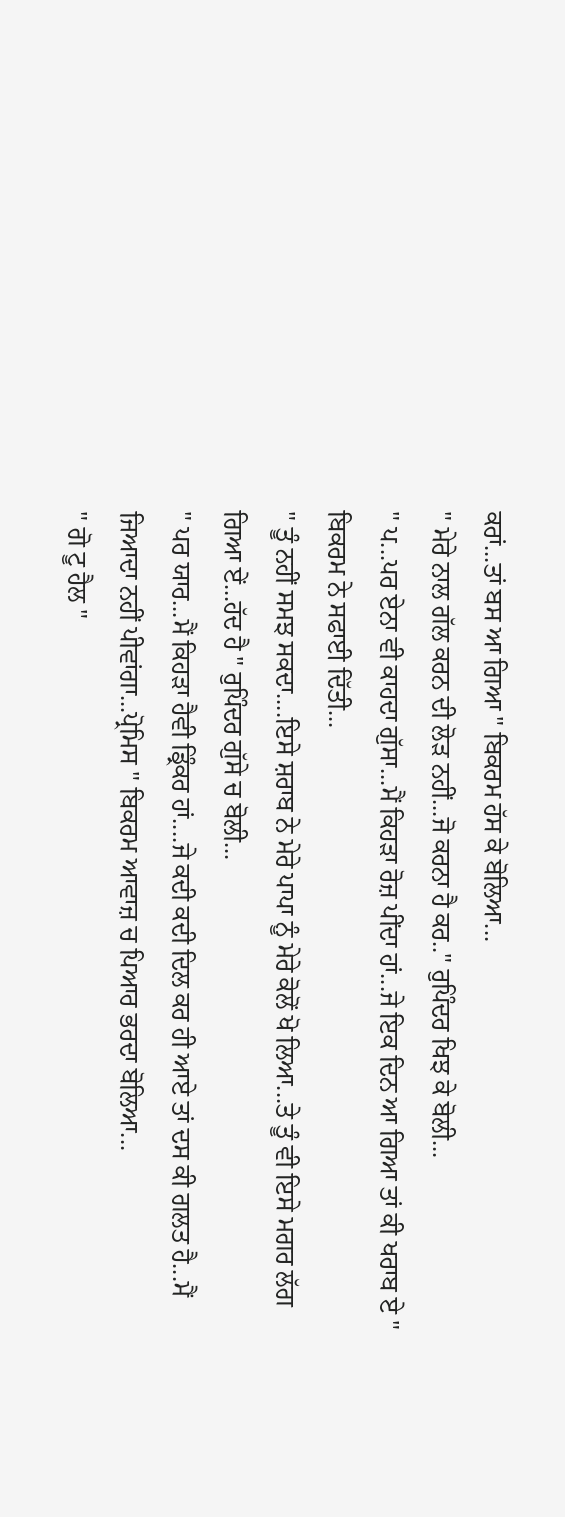ਕਰਾਂ...ਤਾਂ ਬਸ ਆ ਗਿਆ " ਬਿਕਰਮ ਹੱਸ ਕੇ ਬੋਲਿਆ...
" ਮੇਰੇ ਨਾਲ ਗੱਲ ਕਰਨ ਦੀ ਲੋੜ ਨਹੀਂ...ਜੋ ਕਰਨਾ ਹੈ ਕਰ.." ਰੁਪਿੰਦਰ ਖਿਝ ਕੇ ਬੋਲੀ...
" ਪ...ਪਰ ਏਨਾ ਵੀ ਕਾਹਦਾ ਗੁੱਸਾ...ਮੈਂ ਕਿਹੜਾ ਰੋਜ਼ ਪੀਂਦਾ ਹਾਂ...ਜੇ ਇਕ ਦਿਨ ਆ ਗਿਆ ਤਾਂ ਕੀ ਖਰਾਬ ਏ " ਬਿਕਰਮ ਨੇ ਸਫਾਈ ਦਿੱਤੀ...
" ਤੂੰ ਨਹੀਂ ਸਮਝ ਸਕਦਾ....ਇਸੇ ਸ਼ਰਾਬ ਨੇ ਮੇਰੇ ਪਾਪਾ ਨੂੰ ਮੇਰੇ ਕੋਲੋਂ ਖੋ ਲਿਆ...ਤੇ ਤੂੰ ਵੀ ਇਸੇ ਮਗਰ ਲੱਗ ਗਿਆ ਏਂ...ਹੱਦ ਹੈ " ਰੁਪਿੰਦਰ ਗੁੱਸੇ ਚ ਬੋਲੀ...
" ਪਰ ਯਾਰ...ਮੈਂ ਕਿਹੜਾ ਹੈਵੀ ਡ੍ਰਿੰਕਰ ਹਾਂ....ਜੇ ਕਦੀ ਕਦੀ ਦਿਲ ਕਰ ਹੀ ਆਏ ਤਾਂ ਦਸ ਕੀ ਗਲਤ ਹੈ...ਮੈਂ ਜਿਆਦਾ ਨਹੀਂ ਪੀਵਾਂਗਾ...ਪ੍ਰੋਮਿਸ " ਬਿਕਰਮ ਆਵਾਜ਼ ਚ ਪਿਆਰ ਭਰਦਾ ਬੋਲਿਆ...
" ਗੋ ਟੂ ਹੈਲ "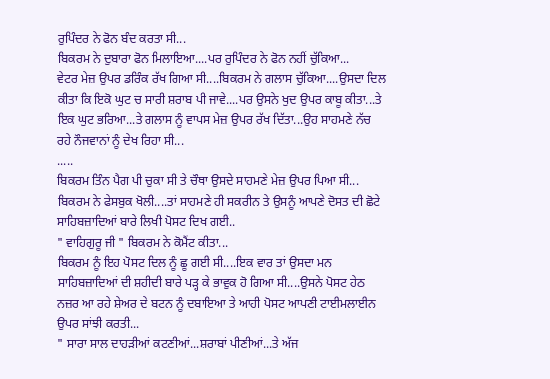ਰੁਪਿੰਦਰ ਨੇ ਫੋਨ ਬੰਦ ਕਰਤਾ ਸੀ...
ਬਿਕਰਮ ਨੇ ਦੁਬਾਰਾ ਫੋਨ ਮਿਲਾਇਆ....ਪਰ ਰੁਪਿੰਦਰ ਨੇ ਫੋਨ ਨਹੀਂ ਚੁੱਕਿਆ...
ਵੇਟਰ ਮੇਜ਼ ਉਪਰ ਡਰਿੰਕ ਰੱਖ ਗਿਆ ਸੀ....ਬਿਕਰਮ ਨੇ ਗਲਾਸ ਚੁੱਕਿਆ....ਉਸਦਾ ਦਿਲ ਕੀਤਾ ਕਿ ਇਕੋ ਘੁਟ ਚ ਸਾਰੀ ਸ਼ਰਾਬ ਪੀ ਜਾਵੇ....ਪਰ ਉਸਨੇ ਖੁਦ ਉਪਰ ਕਾਬੂ ਕੀਤਾ...ਤੇ ਇਕ ਘੁਟ ਭਰਿਆ...ਤੇ ਗਲਾਸ ਨੂੰ ਵਾਪਸ ਮੇਜ਼ ਉਪਰ ਰੱਖ ਦਿੱਤਾ...ਉਹ ਸਾਹਮਣੇ ਨੱਚ ਰਹੇ ਨੌਜਵਾਨਾਂ ਨੂੰ ਦੇਖ ਰਿਹਾ ਸੀ...
.....
ਬਿਕਰਮ ਤਿੰਨ ਪੈਗ ਪੀ ਚੁਕਾ ਸੀ ਤੇ ਚੌਥਾ ਉਸਦੇ ਸਾਹਮਣੇ ਮੇਜ਼ ਉਪਰ ਪਿਆ ਸੀ...
ਬਿਕਰਮ ਨੇ ਫੇਸਬੁਕ ਖੋਲੀ....ਤਾਂ ਸਾਹਮਣੇ ਹੀ ਸਕਰੀਨ ਤੇ ਉਸਨੂੰ ਆਪਣੇ ਦੋਸਤ ਦੀ ਛੋਟੇ ਸਾਹਿਬਜ਼ਾਦਿਆਂ ਬਾਰੇ ਲਿਖੀ ਪੋਸਟ ਦਿਖ ਗਈ..
" ਵਾਹਿਗੁਰੂ ਜੀ " ਬਿਕਰਮ ਨੇ ਕੋਮੈਂਟ ਕੀਤਾ...
ਬਿਕਰਮ ਨੂੰ ਇਹ ਪੋਸਟ ਦਿਲ ਨੂੰ ਛੂ ਗਈ ਸੀ....ਇਕ ਵਾਰ ਤਾਂ ਉਸਦਾ ਮਨ ਸਾਹਿਬਜ਼ਾਦਿਆਂ ਦੀ ਸ਼ਹੀਦੀ ਬਾਰੇ ਪੜ੍ਹ ਕੇ ਭਾਵੁਕ ਹੋ ਗਿਆ ਸੀ....ਉਸਨੇ ਪੋਸਟ ਹੇਠ ਨਜ਼ਰ ਆ ਰਹੇ ਸ਼ੇਅਰ ਦੇ ਬਟਨ ਨੂੰ ਦਬਾਇਆ ਤੇ ਆਹੀ ਪੋਸਟ ਆਪਣੀ ਟਾਈਮਲਾਈਨ ਉਪਰ ਸਾਂਝੀ ਕਰਤੀ...
" ਸਾਰਾ ਸਾਲ ਦਾਹੜੀਆਂ ਕਟਣੀਆਂ...ਸ਼ਰਾਬਾਂ ਪੀਣੀਆਂ...ਤੇ ਅੱਜ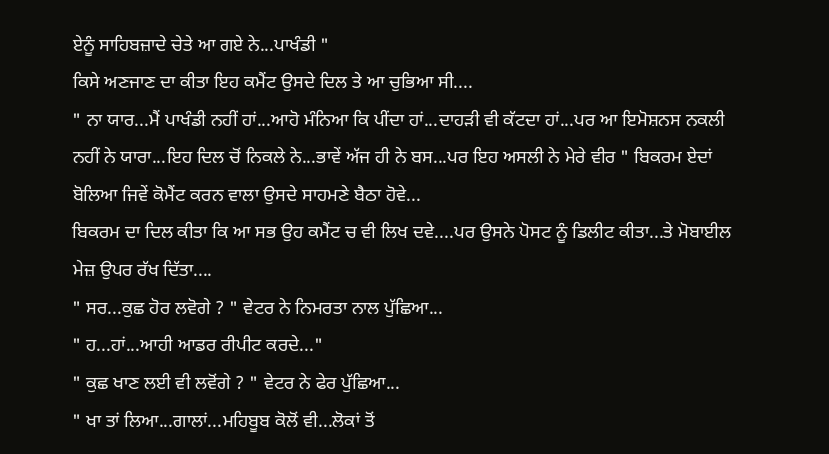ਏਨੂੰ ਸਾਹਿਬਜ਼ਾਦੇ ਚੇਤੇ ਆ ਗਏ ਨੇ...ਪਾਖੰਡੀ "
ਕਿਸੇ ਅਣਜਾਣ ਦਾ ਕੀਤਾ ਇਹ ਕਮੈਂਟ ਉਸਦੇ ਦਿਲ ਤੇ ਆ ਚੁਭਿਆ ਸੀ....
" ਨਾ ਯਾਰ...ਮੈਂ ਪਾਖੰਡੀ ਨਹੀਂ ਹਾਂ...ਆਹੋ ਮੰਨਿਆ ਕਿ ਪੀਂਦਾ ਹਾਂ...ਦਾਹੜੀ ਵੀ ਕੱਟਦਾ ਹਾਂ...ਪਰ ਆ ਇਮੋਸ਼ਨਸ ਨਕਲੀ ਨਹੀਂ ਨੇ ਯਾਰਾ...ਇਹ ਦਿਲ ਚੋਂ ਨਿਕਲੇ ਨੇ...ਭਾਵੇਂ ਅੱਜ ਹੀ ਨੇ ਬਸ...ਪਰ ਇਹ ਅਸਲੀ ਨੇ ਮੇਰੇ ਵੀਰ " ਬਿਕਰਮ ਏਦਾਂ ਬੋਲਿਆ ਜਿਵੇਂ ਕੋਮੈਂਟ ਕਰਨ ਵਾਲਾ ਉਸਦੇ ਸਾਹਮਣੇ ਬੈਠਾ ਹੋਵੇ...
ਬਿਕਰਮ ਦਾ ਦਿਲ ਕੀਤਾ ਕਿ ਆ ਸਭ ਉਹ ਕਮੈਂਟ ਚ ਵੀ ਲਿਖ ਦਵੇ....ਪਰ ਉਸਨੇ ਪੋਸਟ ਨੂੰ ਡਿਲੀਟ ਕੀਤਾ...ਤੇ ਮੋਬਾਈਲ ਮੇਜ਼ ਉਪਰ ਰੱਖ ਦਿੱਤਾ....
" ਸਰ...ਕੁਛ ਹੋਰ ਲਵੋਗੇ ? " ਵੇਟਰ ਨੇ ਨਿਮਰਤਾ ਨਾਲ ਪੁੱਛਿਆ...
" ਹ...ਹਾਂ...ਆਹੀ ਆਡਰ ਰੀਪੀਟ ਕਰਦੇ..."
" ਕੁਛ ਖਾਣ ਲਈ ਵੀ ਲਵੋਂਗੇ ? " ਵੇਟਰ ਨੇ ਫੇਰ ਪੁੱਛਿਆ...
" ਖਾ ਤਾਂ ਲਿਆ...ਗਾਲਾਂ...ਮਹਿਬੂਬ ਕੋਲੋਂ ਵੀ...ਲੋਕਾਂ ਤੋਂ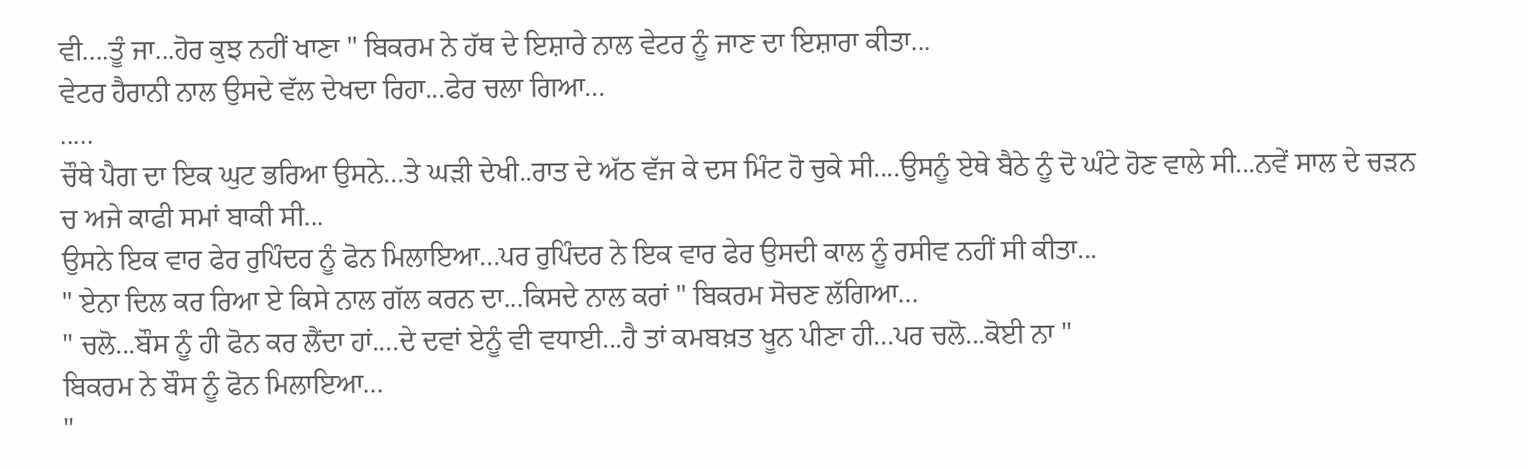ਵੀ....ਤੂੰ ਜਾ...ਹੋਰ ਕੁਝ ਨਹੀਂ ਖਾਣਾ " ਬਿਕਰਮ ਨੇ ਹੱਥ ਦੇ ਇਸ਼ਾਰੇ ਨਾਲ ਵੇਟਰ ਨੂੰ ਜਾਣ ਦਾ ਇਸ਼ਾਰਾ ਕੀਤਾ...
ਵੇਟਰ ਹੈਰਾਨੀ ਨਾਲ ਉਸਦੇ ਵੱਲ ਦੇਖਦਾ ਰਿਹਾ...ਫੇਰ ਚਲਾ ਗਿਆ...
.....
ਚੌਥੇ ਪੈਗ ਦਾ ਇਕ ਘੁਟ ਭਰਿਆ ਉਸਨੇ...ਤੇ ਘੜੀ ਦੇਖੀ..ਰਾਤ ਦੇ ਅੱਠ ਵੱਜ ਕੇ ਦਸ ਮਿੰਟ ਹੋ ਚੁਕੇ ਸੀ....ਉਸਨੂੰ ਏਥੇ ਬੈਠੇ ਨੂੰ ਦੋ ਘੰਟੇ ਹੋਣ ਵਾਲੇ ਸੀ...ਨਵੇਂ ਸਾਲ ਦੇ ਚੜਨ ਚ ਅਜੇ ਕਾਫੀ ਸਮਾਂ ਬਾਕੀ ਸੀ...
ਉਸਨੇ ਇਕ ਵਾਰ ਫੇਰ ਰੁਪਿੰਦਰ ਨੂੰ ਫੋਨ ਮਿਲਾਇਆ...ਪਰ ਰੁਪਿੰਦਰ ਨੇ ਇਕ ਵਾਰ ਫੇਰ ਉਸਦੀ ਕਾਲ ਨੂੰ ਰਸੀਵ ਨਹੀਂ ਸੀ ਕੀਤਾ...
" ਏਨਾ ਦਿਲ ਕਰ ਰਿਆ ਏ ਕਿਸੇ ਨਾਲ ਗੱਲ ਕਰਨ ਦਾ...ਕਿਸਦੇ ਨਾਲ ਕਰਾਂ " ਬਿਕਰਮ ਸੋਚਣ ਲੱਗਿਆ...
" ਚਲੋ...ਬੌਸ ਨੂੰ ਹੀ ਫੋਨ ਕਰ ਲੈਂਦਾ ਹਾਂ....ਦੇ ਦਵਾਂ ਏਨੂੰ ਵੀ ਵਧਾਈ...ਹੈ ਤਾਂ ਕਮਬਖ਼ਤ ਖੂਨ ਪੀਣਾ ਹੀ...ਪਰ ਚਲੋ...ਕੋਈ ਨਾ "
ਬਿਕਰਮ ਨੇ ਬੌਸ ਨੂੰ ਫੋਨ ਮਿਲਾਇਆ...
"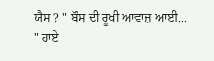ਯੈਸ ? " ਬੌਸ ਦੀ ਰੂਖੀ ਆਵਾਜ਼ ਆਈ...
" ਹਾਏ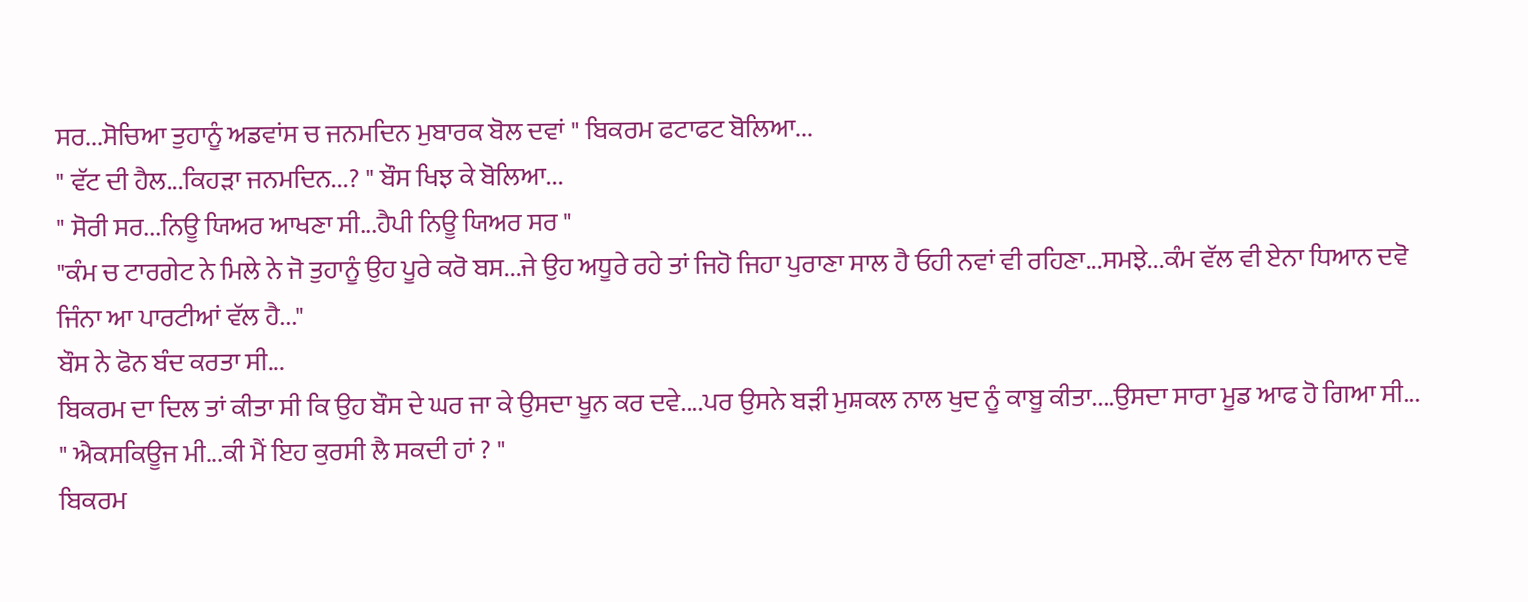ਸਰ...ਸੋਚਿਆ ਤੁਹਾਨੂੰ ਅਡਵਾਂਸ ਚ ਜਨਮਦਿਨ ਮੁਬਾਰਕ ਬੋਲ ਦਵਾਂ " ਬਿਕਰਮ ਫਟਾਫਟ ਬੋਲਿਆ...
" ਵੱਟ ਦੀ ਹੈਲ...ਕਿਹੜਾ ਜਨਮਦਿਨ...? " ਬੌਸ ਖਿਝ ਕੇ ਬੋਲਿਆ...
" ਸੋਰੀ ਸਰ...ਨਿਊ ਯਿਅਰ ਆਖਣਾ ਸੀ...ਹੈਪੀ ਨਿਊ ਯਿਅਰ ਸਰ "
"ਕੰਮ ਚ ਟਾਰਗੇਟ ਨੇ ਮਿਲੇ ਨੇ ਜੋ ਤੁਹਾਨੂੰ ਉਹ ਪੂਰੇ ਕਰੋ ਬਸ...ਜੇ ਉਹ ਅਧੂਰੇ ਰਹੇ ਤਾਂ ਜਿਹੋ ਜਿਹਾ ਪੁਰਾਣਾ ਸਾਲ ਹੈ ਓਹੀ ਨਵਾਂ ਵੀ ਰਹਿਣਾ...ਸਮਝੇ...ਕੰਮ ਵੱਲ ਵੀ ਏਨਾ ਧਿਆਨ ਦਵੋ ਜਿੰਨਾ ਆ ਪਾਰਟੀਆਂ ਵੱਲ ਹੈ..."
ਬੌਸ ਨੇ ਫੋਨ ਬੰਦ ਕਰਤਾ ਸੀ...
ਬਿਕਰਮ ਦਾ ਦਿਲ ਤਾਂ ਕੀਤਾ ਸੀ ਕਿ ਉਹ ਬੌਸ ਦੇ ਘਰ ਜਾ ਕੇ ਉਸਦਾ ਖੂਨ ਕਰ ਦਵੇ....ਪਰ ਉਸਨੇ ਬੜੀ ਮੁਸ਼ਕਲ ਨਾਲ ਖੁਦ ਨੂੰ ਕਾਬੂ ਕੀਤਾ....ਉਸਦਾ ਸਾਰਾ ਮੂਡ ਆਫ ਹੋ ਗਿਆ ਸੀ...
" ਐਕਸਕਿਊਜ ਮੀ...ਕੀ ਮੈਂ ਇਹ ਕੁਰਸੀ ਲੈ ਸਕਦੀ ਹਾਂ ? "
ਬਿਕਰਮ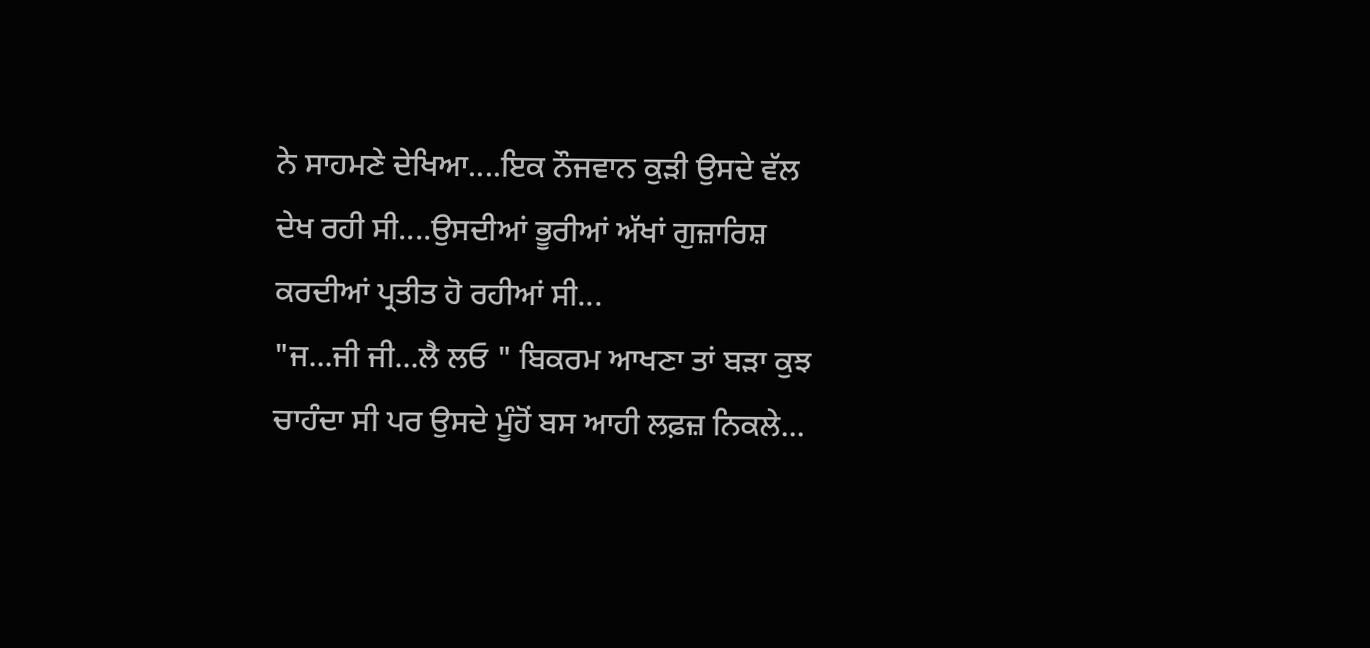ਨੇ ਸਾਹਮਣੇ ਦੇਖਿਆ....ਇਕ ਨੌਜਵਾਨ ਕੁੜੀ ਉਸਦੇ ਵੱਲ ਦੇਖ ਰਹੀ ਸੀ....ਉਸਦੀਆਂ ਭੂਰੀਆਂ ਅੱਖਾਂ ਗੁਜ਼ਾਰਿਸ਼ ਕਰਦੀਆਂ ਪ੍ਰਤੀਤ ਹੋ ਰਹੀਆਂ ਸੀ...
"ਜ...ਜੀ ਜੀ...ਲੈ ਲਓ " ਬਿਕਰਮ ਆਖਣਾ ਤਾਂ ਬੜਾ ਕੁਝ ਚਾਹੰਦਾ ਸੀ ਪਰ ਉਸਦੇ ਮੂੰਹੋਂ ਬਸ ਆਹੀ ਲਫ਼ਜ਼ ਨਿਕਲੇ...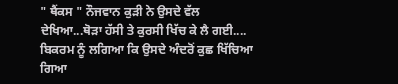" ਥੈਂਕਸ " ਨੌਜਵਾਨ ਕੁੜੀ ਨੇ ਉਸਦੇ ਵੱਲ ਦੇਖਿਆ...ਥੋੜਾ ਹੱਸੀ ਤੇ ਕੁਰਸੀ ਖਿੱਚ ਕੇ ਲੈ ਗਈ....
ਬਿਕਰਮ ਨੂੰ ਲਗਿਆ ਕਿ ਉਸਦੇ ਅੰਦਰੋਂ ਕੁਛ ਖਿੱਚਿਆ ਗਿਆ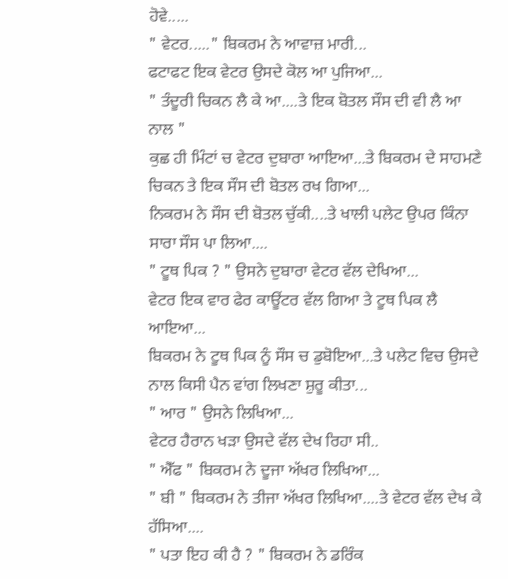ਹੋਵੇ.....
" ਵੇਟਰ....." ਬਿਕਰਮ ਨੇ ਆਵਾਜ਼ ਮਾਰੀ...
ਫਟਾਫਟ ਇਕ ਵੇਟਰ ਉਸਦੇ ਕੋਲ ਆ ਪੁਜਿਆ...
" ਤੰਦੂਰੀ ਚਿਕਨ ਲੈ ਕੇ ਆ....ਤੇ ਇਕ ਬੋਤਲ ਸੌਸ ਦੀ ਵੀ ਲੈ ਆ ਨਾਲ "
ਕੁਛ ਹੀ ਮਿੰਟਾਂ ਚ ਵੇਟਰ ਦੁਬਾਰਾ ਆਇਆ...ਤੇ ਬਿਕਰਮ ਦੇ ਸਾਹਮਣੇ ਚਿਕਨ ਤੇ ਇਕ ਸੌਸ ਦੀ ਬੋਤਲ ਰਖ ਗਿਆ...
ਨਿਕਰਮ ਨੇ ਸੌਸ ਦੀ ਬੋਤਲ ਚੁੱਕੀ....ਤੇ ਖਾਲੀ ਪਲੇਟ ਉਪਰ ਕਿੰਨਾ ਸਾਰਾ ਸੌਸ ਪਾ ਲਿਆ....
" ਟੂਥ ਪਿਕ ? " ਉਸਨੇ ਦੁਬਾਰਾ ਵੇਟਰ ਵੱਲ ਦੇਖਿਆ...
ਵੇਟਰ ਇਕ ਵਾਰ ਫੇਰ ਕਾਊਂਟਰ ਵੱਲ ਗਿਆ ਤੇ ਟੂਥ ਪਿਕ ਲੈ ਆਇਆ...
ਬਿਕਰਮ ਨੇ ਟੂਥ ਪਿਕ ਨੂੰ ਸੌਸ ਚ ਡੁਬੋਇਆ...ਤੇ ਪਲੇਟ ਵਿਚ ਉਸਦੇ ਨਾਲ ਕਿਸੀ ਪੈਨ ਵਾਂਗ ਲਿਖਣਾ ਸ਼ੁਰੂ ਕੀਤਾ...
" ਆਰ " ਉਸਨੇ ਲਿਖਿਆ...
ਵੇਟਰ ਹੈਰਾਨ ਖੜਾ ਉਸਦੇ ਵੱਲ ਦੇਖ ਰਿਹਾ ਸੀ..
" ਐੱਫ " ਬਿਕਰਮ ਨੇ ਦੂਜਾ ਅੱਖਰ ਲਿਖਿਆ...
" ਬੀ " ਬਿਕਰਮ ਨੇ ਤੀਜਾ ਅੱਖਰ ਲਿਖਿਆ....ਤੇ ਵੇਟਰ ਵੱਲ ਦੇਖ ਕੇ ਹੱਸਿਆ....
" ਪਤਾ ਇਹ ਕੀ ਹੈ ? " ਬਿਕਰਮ ਨੇ ਡਰਿੰਕ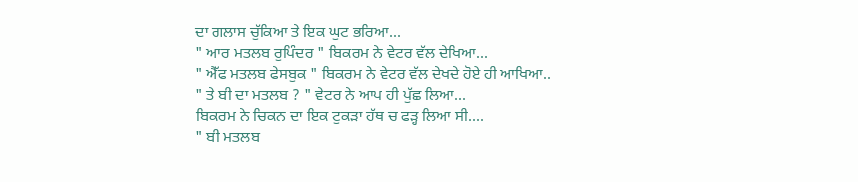ਦਾ ਗਲਾਸ ਚੁੱਕਿਆ ਤੇ ਇਕ ਘੁਟ ਭਰਿਆ...
" ਆਰ ਮਤਲਬ ਰੁਪਿੰਦਰ " ਬਿਕਰਮ ਨੇ ਵੇਟਰ ਵੱਲ ਦੇਖਿਆ...
" ਐੱਫ ਮਤਲਬ ਫੇਸਬੁਕ " ਬਿਕਰਮ ਨੇ ਵੇਟਰ ਵੱਲ ਦੇਖਦੇ ਹੋਏ ਹੀ ਆਖਿਆ..
" ਤੇ ਬੀ ਦਾ ਮਤਲਬ ? " ਵੇਟਰ ਨੇ ਆਪ ਹੀ ਪੁੱਛ ਲਿਆ...
ਬਿਕਰਮ ਨੇ ਚਿਕਨ ਦਾ ਇਕ ਟੁਕੜਾ ਹੱਥ ਚ ਫੜ੍ਹ ਲਿਆ ਸੀ....
" ਬੀ ਮਤਲਬ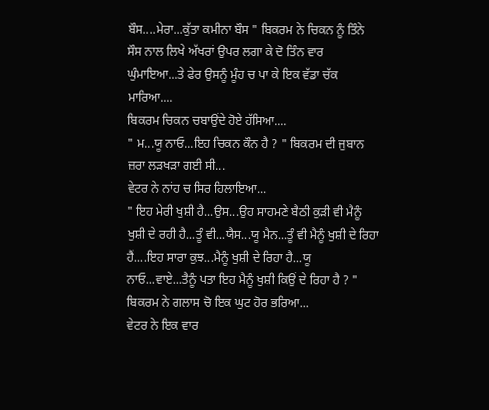ਬੌਸ....ਮੇਰਾ...ਕੁੱਤਾ ਕਮੀਨਾ ਬੌਸ " ਬਿਕਰਮ ਨੇ ਚਿਕਨ ਨੂੰ ਤਿੰਨੇ ਸੌਸ ਨਾਲ ਲਿਖੇ ਅੱਖਰਾਂ ਉਪਰ ਲਗਾ ਕੇ ਦੋ ਤਿੰਨ ਵਾਰ ਘੁੰਮਾਇਆ...ਤੇ ਫੇਰ ਉਸਨੂੰ ਮੂੰਹ ਚ ਪਾ ਕੇ ਇਕ ਵੱਡਾ ਚੱਕ ਮਾਰਿਆ....
ਬਿਕਰਮ ਚਿਕਨ ਚਬਾਉਂਦੇ ਹੋਏ ਹੱਸਿਆ....
" ਮ...ਯੂ ਨਾਓ...ਇਹ ਚਿਕਨ ਕੌਨ ਹੈ ? " ਬਿਕਰਮ ਦੀ ਜੁਬਾਨ ਜ਼ਰਾ ਲੜਖੜਾ ਗਈ ਸੀ...
ਵੇਟਰ ਨੇ ਨਾਂਹ ਚ ਸਿਰ ਹਿਲਾਇਆ...
" ਇਹ ਮੇਰੀ ਖੁਸ਼ੀ ਹੈ...ਉਸ...ਉਹ ਸਾਹਮਣੇ ਬੈਠੀ ਕੁੜੀ ਵੀ ਮੈਨੂੰ ਖੁਸ਼ੀ ਦੇ ਰਹੀ ਹੈ...ਤੂੰ ਵੀ...ਯੈਸ...ਯੂ ਮੈਨ...ਤੂੰ ਵੀ ਮੈਨੂੰ ਖੁਸ਼ੀ ਦੇ ਰਿਹਾ ਹੈਂ....ਇਹ ਸਾਰਾ ਕੁਝ...ਮੈਨੂੰ ਖੁਸ਼ੀ ਦੇ ਰਿਹਾ ਹੈ...ਯੂ ਨਾਓ...ਵਾਏ...ਤੈਨੂੰ ਪਤਾ ਇਹ ਮੈਨੂੰ ਖੁਸ਼ੀ ਕਿਉਂ ਦੇ ਰਿਹਾ ਹੈ ? " ਬਿਕਰਮ ਨੇ ਗਲਾਸ ਚੋ ਇਕ ਘੁਟ ਹੋਰ ਭਰਿਆ...
ਵੇਟਰ ਨੇ ਇਕ ਵਾਰ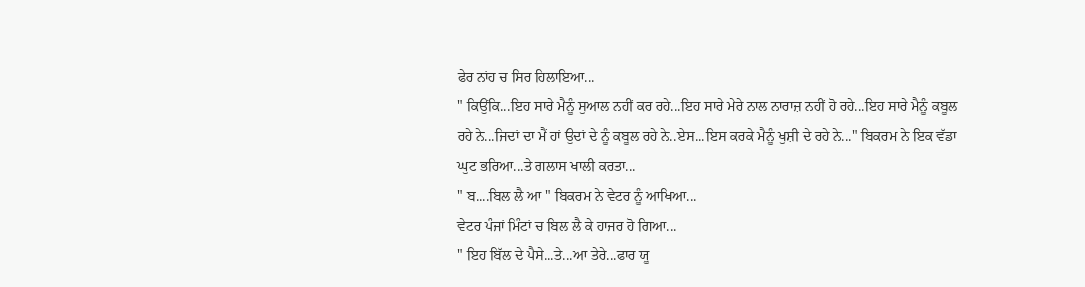ਫੇਰ ਨਾਂਹ ਚ ਸਿਰ ਹਿਲਾਇਆ...
" ਕਿਉਂਕਿ...ਇਹ ਸਾਰੇ ਮੈਨੂੰ ਸੁਆਲ ਨਹੀਂ ਕਰ ਰਹੇ...ਇਹ ਸਾਰੇ ਮੇਰੇ ਨਾਲ ਨਾਰਾਜ਼ ਨਹੀਂ ਹੋ ਰਹੇ...ਇਹ ਸਾਰੇ ਮੈਨੂੰ ਕਬੂਲ ਰਹੇ ਨੇ...ਜਿਦਾਂ ਦਾ ਮੈਂ ਹਾਂ ਉਦਾਂ ਦੇ ਨੂੰ ਕਬੂਲ ਰਹੇ ਨੇ..ਏਸ...ਇਸ ਕਰਕੇ ਮੈਨੂੰ ਖੁਸ਼ੀ ਦੇ ਰਹੇ ਨੇ..." ਬਿਕਰਮ ਨੇ ਇਕ ਵੱਡਾ ਘੁਟ ਭਰਿਆ...ਤੇ ਗਲਾਸ ਖਾਲੀ ਕਰਤਾ...
" ਬ....ਬਿਲ ਲੈ ਆ " ਬਿਕਰਮ ਨੇ ਵੇਟਰ ਨੂੰ ਆਖਿਆ...
ਵੇਟਰ ਪੰਜਾਂ ਮਿੰਟਾਂ ਚ ਬਿਲ ਲੈ ਕੇ ਹਾਜਰ ਹੋ ਗਿਆ...
" ਇਹ ਬਿੱਲ ਦੇ ਪੈਸੇ...ਤੇ...ਆ ਤੇਰੇ...ਫਾਰ ਯੂ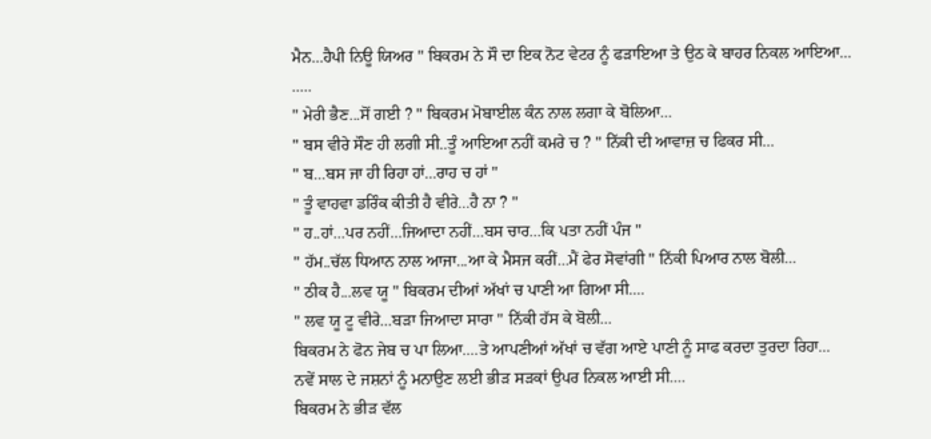ਮੈਨ...ਹੈਪੀ ਨਿਊ ਯਿਅਰ " ਬਿਕਰਮ ਨੇ ਸੌ ਦਾ ਇਕ ਨੋਟ ਵੇਟਰ ਨੂੰ ਫੜਾਇਆ ਤੇ ਉਠ ਕੇ ਬਾਹਰ ਨਿਕਲ ਆਇਆ...
.....
" ਮੇਰੀ ਭੈਣ...ਸੋਂ ਗਈ ? " ਬਿਕਰਮ ਮੋਬਾਈਲ ਕੰਨ ਨਾਲ ਲਗਾ ਕੇ ਬੋਲਿਆ...
" ਬਸ ਵੀਰੇ ਸੌਣ ਹੀ ਲਗੀ ਸੀ..ਤੂੰ ਆਇਆ ਨਹੀਂ ਕਮਰੇ ਚ ? " ਨਿੱਕੀ ਦੀ ਆਵਾਜ਼ ਚ ਫਿਕਰ ਸੀ...
" ਬ...ਬਸ ਜਾ ਹੀ ਰਿਹਾ ਹਾਂ...ਰਾਹ ਚ ਹਾਂ "
" ਤੂੰ ਵਾਹਵਾ ਡਰਿੰਕ ਕੀਤੀ ਹੈ ਵੀਰੇ...ਹੈ ਨਾ ? "
" ਹ..ਹਾਂ...ਪਰ ਨਹੀਂ...ਜਿਆਦਾ ਨਹੀਂ...ਬਸ ਚਾਰ...ਕਿ ਪਤਾ ਨਹੀਂ ਪੰਜ "
" ਹੱਮ..ਚੱਲ ਧਿਆਨ ਨਾਲ ਆਜਾ...ਆ ਕੇ ਮੈਸਜ ਕਰੀਂ...ਮੈਂ ਫੇਰ ਸੋਵਾਂਗੀ " ਨਿੱਕੀ ਪਿਆਰ ਨਾਲ ਬੋਲੀ...
" ਠੀਕ ਹੈ...ਲਵ ਯੂ " ਬਿਕਰਮ ਦੀਆਂ ਅੱਖਾਂ ਚ ਪਾਣੀ ਆ ਗਿਆ ਸੀ....
" ਲਵ ਯੂ ਟੂ ਵੀਰੇ...ਬੜਾ ਜਿਆਦਾ ਸਾਰਾ " ਨਿੱਕੀ ਹੱਸ ਕੇ ਬੋਲੀ...
ਬਿਕਰਮ ਨੇ ਫੋਨ ਜੇਬ ਚ ਪਾ ਲਿਆ....ਤੇ ਆਪਣੀਆਂ ਅੱਖਾਂ ਚ ਵੱਗ ਆਏ ਪਾਣੀ ਨੂੰ ਸਾਫ ਕਰਦਾ ਤੁਰਦਾ ਰਿਹਾ...
ਨਵੇਂ ਸਾਲ ਦੇ ਜਸ਼ਨਾਂ ਨੂੰ ਮਨਾਉਣ ਲਈ ਭੀੜ ਸੜਕਾਂ ਉਪਰ ਨਿਕਲ ਆਈ ਸੀ....
ਬਿਕਰਮ ਨੇ ਭੀੜ ਵੱਲ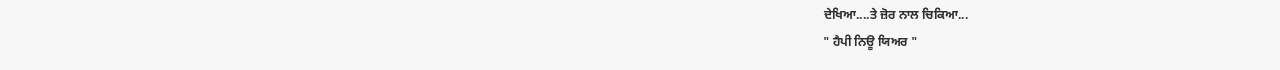ਦੇਖਿਆ....ਤੇ ਜ਼ੋਰ ਨਾਲ ਚਿਕਿਆ...
" ਹੈਪੀ ਨਿਊ ਯਿਅਰ "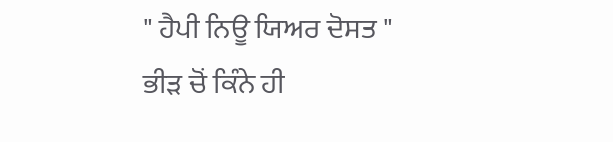" ਹੈਪੀ ਨਿਊ ਯਿਅਰ ਦੋਸਤ " ਭੀੜ ਚੋਂ ਕਿੰਨੇ ਹੀ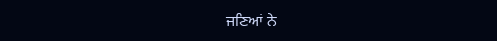ਜਣਿਆਂ ਨੇ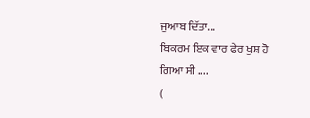ਜੁਆਬ ਦਿੱਤਾ...
ਬਿਕਰਮ ਇਕ ਵਾਰ ਫੇਰ ਖੁਸ਼ ਹੋ ਗਿਆ ਸੀ ....
(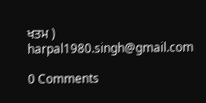ਖਤਮ )
harpal1980.singh@gmail.com

0 Comments